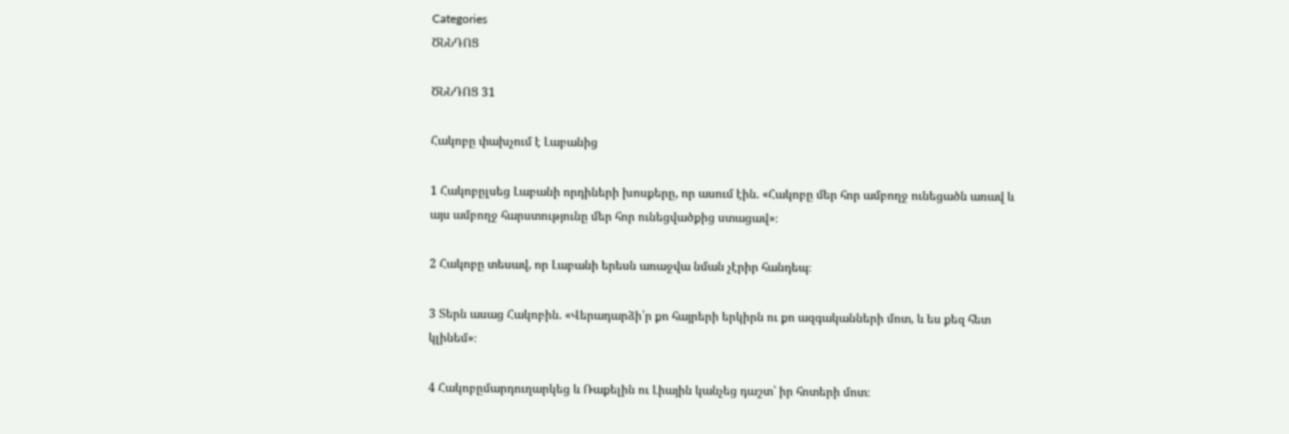Categories
ԾՆՆԴՈՑ

ԾՆՆԴՈՑ 31

Հակոբը փախչում է Լաբանից

1 Հակոբըլսեց Լաբանի որդիների խոսքերը, որ ասում էին. «Հակոբը մեր հոր ամբողջ ունեցածն առավ և այս ամբողջ հարստությունը մեր հոր ունեցվածքից ստացավ»։

2 Հակոբը տեսավ, որ Լաբանի երեսն առաջվա նման չէրիր հանդեպ։

3 Տերն ասաց Հակոբին. «Վերադարձի՛ր քո հայրերի երկիրն ու քո ազգականների մոտ, և ես քեզ հետ կլինեմ»։

4 Հակոբըմարդուղարկեց և Ռաքելին ու Լիային կանչեց դաշտ՝ իր հոտերի մոտ։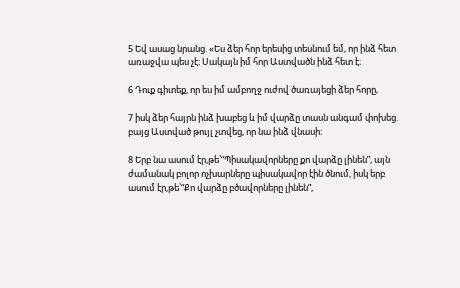5 Եվ ասաց նրանց. «Ես ձեր հոր երեսից տեսնում եմ, որ ինձ հետ առաջվա պես չէ։ Սակայն իմ հոր Աստվածն ինձ հետ է։

6 Դուք գիտեք, որ ես իմ ամբողջ ուժով ծառայեցի ձեր հորը,

7 իսկ ձեր հայրն ինձ խաբեց և իմ վարձը տասն անգամ փոխեց. բայց Աստված թույլ չտվեց, որ նա ինձ վնասի։

8 Երբ նա ասում էր,թե՝“Պիսակավորները քո վարձը լինեն”, այն ժամանակ բոլոր ոչխարները պիսակավոր էին ծնում, իսկ երբ ասում էր,թե՝“Քո վարձը բծավորները լինեն”,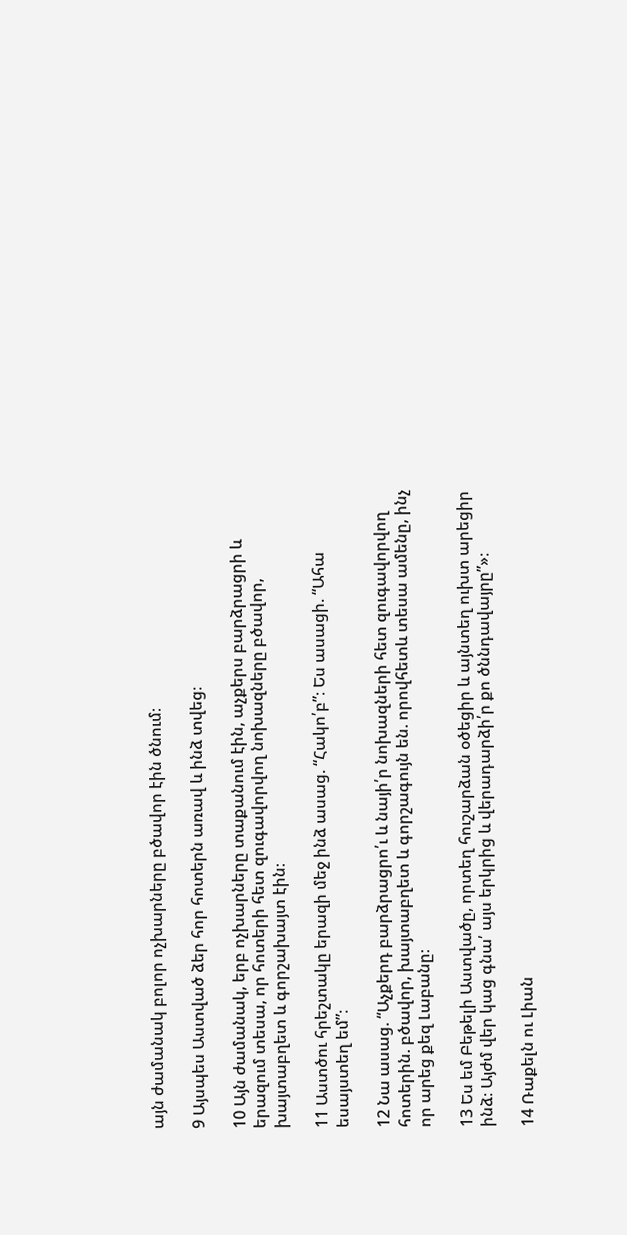այն ժամանակ բոլոր ոչխարները բծավոր էին ծնում։

9 Այսպես Աստված ձեր հոր հոտերն առավ և ինձ տվեց։

10 Այն ժամանակ, երբ ոչխարները տաքանում էին, աչքերս բարձրացրի և երազում տեսա, որ հոտերի հետ զուգավորվող նոխազները բծավոր, խայտաբղետ և գորշախայտ էին։

11 Աստծու հրեշտակը երազի մեջ ինձ ասաց. “Հակո՛բ”։ Ես ասացի. “Ահա եսայստեղ եմ”։

12 Նա ասաց. “Աչքերդ բարձրացրո՛ւ և նայի՛ր նոխազների հետ զուգավորվող հոտերին. բծավոր, խայտաբղետ և գորշագույն են. որովհետև տեսա ամենը, ինչ որ արեց քեզ Լաբանը։

13 Ես եմ Բեթելի Աստվածը, որտեղ հուշարձան օծեցիր և այնտեղ ուխտ արեցիր ինձ։ Այժմ վեր կաց գնա՛ այս երկրից և վերադարձի՛ր քո ծննդավայրը”»։

14 Ռաքելն ու Լիան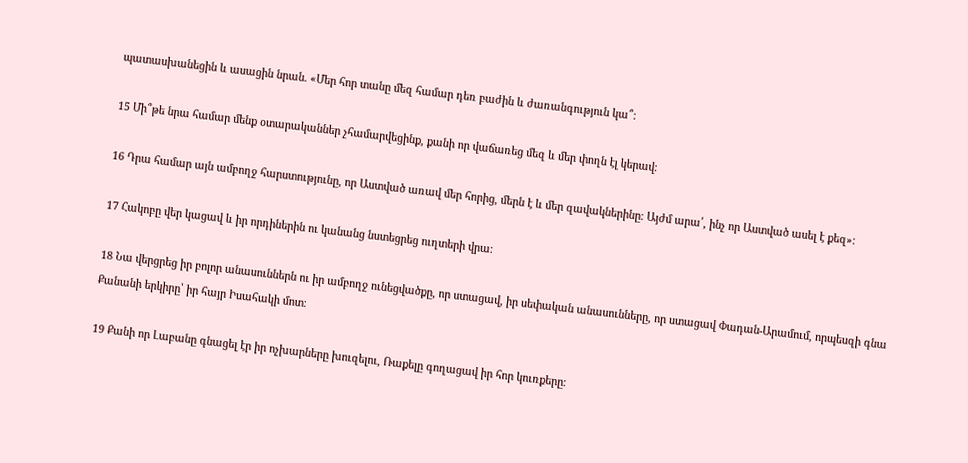պատասխանեցին և ասացին նրան. «Մեր հոր տանը մեզ համար դեռ բաժին և ժառանգություն կա՞։

15 Մի՞թե նրա համար մենք օտարականներ չհամարվեցինք, քանի որ վաճառեց մեզ և մեր փողն էլ կերավ։

16 Դրա համար այն ամբողջ հարստությունը, որ Աստված առավ մեր հորից, մերն է և մեր զավակներինը։ Այժմ արա՛, ինչ որ Աստված ասել է քեզ»։

17 Հակոբը վեր կացավ և իր որդիներին ու կանանց նստեցրեց ուղտերի վրա։

18 Նա վերցրեց իր բոլոր անասուններն ու իր ամբողջ ունեցվածքը, որ ստացավ, իր սեփական անասունները, որ ստացավ Փադան-Արամում, որպեսզի գնա Քանանի երկիրը՝ իր հայր Իսահակի մոտ։

19 Քանի որ Լաբանը գնացել էր իր ոչխարները խուզելու, Ռաքելը գողացավ իր հոր կուռքերը։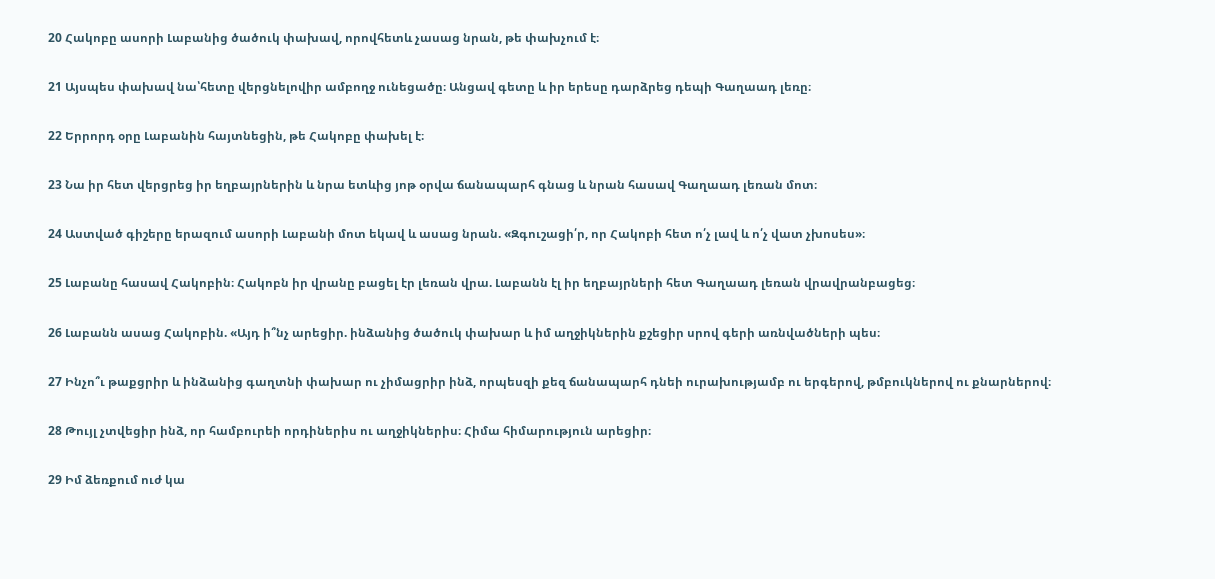20 Հակոբը ասորի Լաբանից ծածուկ փախավ, որովհետև չասաց նրան, թե փախչում է։

21 Այսպես փախավ նա՝հետը վերցնելովիր ամբողջ ունեցածը։ Անցավ գետը և իր երեսը դարձրեց դեպի Գաղաադ լեռը։

22 Երրորդ օրը Լաբանին հայտնեցին, թե Հակոբը փախել է։

23 Նա իր հետ վերցրեց իր եղբայրներին և նրա ետևից յոթ օրվա ճանապարհ գնաց և նրան հասավ Գաղաադ լեռան մոտ։

24 Աստված գիշերը երազում ասորի Լաբանի մոտ եկավ և ասաց նրան. «Զգուշացի՛ր, որ Հակոբի հետ ո՛չ լավ և ո՛չ վատ չխոսես»։

25 Լաբանը հասավ Հակոբին։ Հակոբն իր վրանը բացել էր լեռան վրա. Լաբանն էլ իր եղբայրների հետ Գաղաադ լեռան վրավրանբացեց։

26 Լաբանն ասաց Հակոբին. «Այդ ի՞նչ արեցիր. ինձանից ծածուկ փախար և իմ աղջիկներին քշեցիր սրով գերի առնվածների պես։

27 Ինչո՞ւ թաքցրիր և ինձանից գաղտնի փախար ու չիմացրիր ինձ, որպեսզի քեզ ճանապարհ դնեի ուրախությամբ ու երգերով, թմբուկներով ու քնարներով։

28 Թույլ չտվեցիր ինձ, որ համբուրեի որդիներիս ու աղջիկներիս։ Հիմա հիմարություն արեցիր։

29 Իմ ձեռքում ուժ կա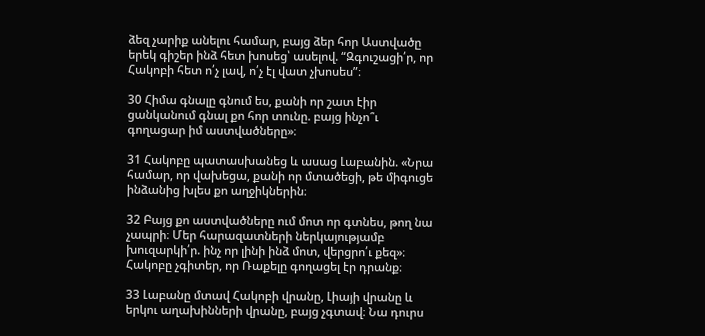ձեզ չարիք անելու համար, բայց ձեր հոր Աստվածը երեկ գիշեր ինձ հետ խոսեց՝ ասելով. “Զգուշացի՛ր, որ Հակոբի հետ ո՛չ լավ, ո՛չ էլ վատ չխոսես”։

30 Հիմա գնալը գնում ես, քանի որ շատ էիր ցանկանում գնալ քո հոր տունը. բայց ինչո՞ւ գողացար իմ աստվածները»։

31 Հակոբը պատասխանեց և ասաց Լաբանին. «Նրա համար, որ վախեցա, քանի որ մտածեցի, թե միգուցե ինձանից խլես քո աղջիկներին։

32 Բայց քո աստվածները ում մոտ որ գտնես, թող նա չապրի։ Մեր հարազատների ներկայությամբ խուզարկի՛ր. ինչ որ լինի ինձ մոտ, վերցրո՛ւ քեզ»։ Հակոբը չգիտեր, որ Ռաքելը գողացել էր դրանք։

33 Լաբանը մտավ Հակոբի վրանը, Լիայի վրանը և երկու աղախինների վրանը, բայց չգտավ։ Նա դուրս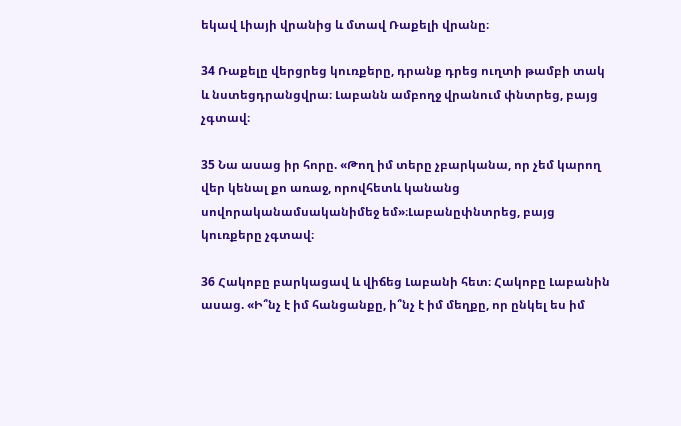եկավ Լիայի վրանից և մտավ Ռաքելի վրանը։

34 Ռաքելը վերցրեց կուռքերը, դրանք դրեց ուղտի թամբի տակ և նստեցդրանցվրա։ Լաբանն ամբողջ վրանում փնտրեց, բայց չգտավ։

35 Նա ասաց իր հորը. «Թող իմ տերը չբարկանա, որ չեմ կարող վեր կենալ քո առաջ, որովհետև կանանց սովորականամսականիմեջ եմ»։Լաբանըփնտրեց, բայց կուռքերը չգտավ։

36 Հակոբը բարկացավ և վիճեց Լաբանի հետ։ Հակոբը Լաբանին ասաց. «Ի՞նչ է իմ հանցանքը, ի՞նչ է իմ մեղքը, որ ընկել ես իմ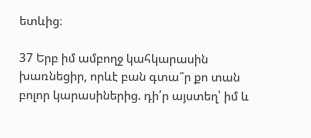ետևից։

37 Երբ իմ ամբողջ կահկարասին խառնեցիր, որևէ բան գտա՞ր քո տան բոլոր կարասիներից. դի՛ր այստեղ՝ իմ և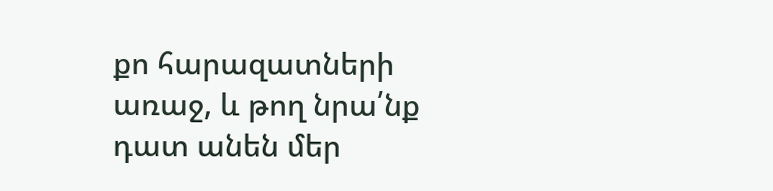քո հարազատների առաջ, և թող նրա՛նք դատ անեն մեր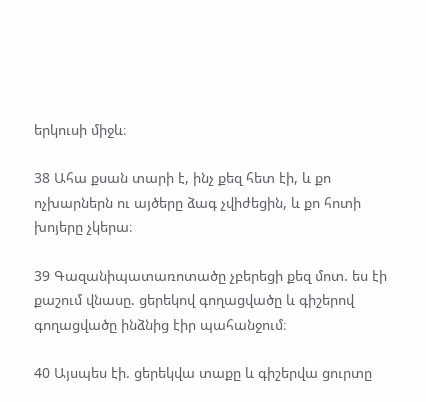երկուսի միջև։

38 Ահա քսան տարի է, ինչ քեզ հետ էի, և քո ոչխարներն ու այծերը ձագ չվիժեցին, և քո հոտի խոյերը չկերա։

39 Գազանիպատառոտածը չբերեցի քեզ մոտ. ես էի քաշում վնասը. ցերեկով գողացվածը և գիշերով գողացվածը ինձնից էիր պահանջում։

40 Այսպես էի. ցերեկվա տաքը և գիշերվա ցուրտը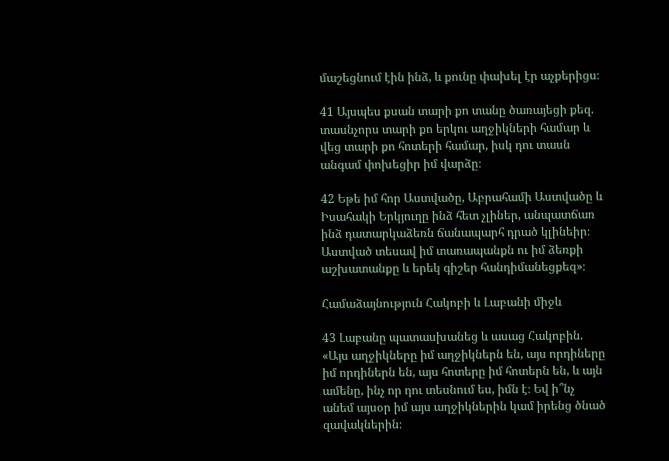մաշեցնում էին ինձ, և քունը փախել էր աչքերիցս։

41 Այսպես քսան տարի քո տանը ծառայեցի քեզ. տասնչորս տարի քո երկու աղջիկների համար և վեց տարի քո հոտերի համար, իսկ դու տասն անգամ փոխեցիր իմ վարձը։

42 Եթե իմ հոր Աստվածը, Աբրահամի Աստվածը և Իսահակի Երկյուղը ինձ հետ չլիներ, անպատճառ ինձ դատարկաձեռն ճանապարհ դրած կլինեիր։ Աստված տեսավ իմ տառապանքն ու իմ ձեռքի աշխատանքը և երեկ գիշեր հանդիմանեցքեզ»։

Համաձայնություն Հակոբի և Լաբանի միջև

43 Լաբանը պատասխանեց և ասաց Հակոբին. «Այս աղջիկները իմ աղջիկներն են, այս որդիները իմ որդիներն են, այս հոտերը իմ հոտերն են, և այն ամենը, ինչ որ դու տեսնում ես, իմն է։ Եվ ի՞նչ անեմ այսօր իմ այս աղջիկներին կամ իրենց ծնած զավակներին։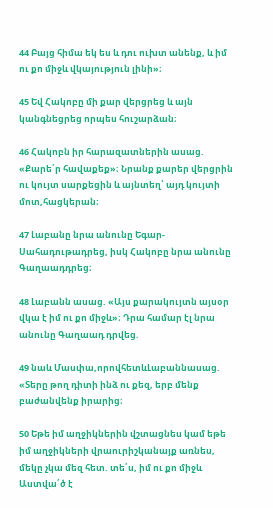44 Բայց հիմա եկ ես և դու ուխտ անենք, և իմ ու քո միջև վկայություն լինի»։

45 Եվ Հակոբը մի քար վերցրեց և այն կանգնեցրեց որպես հուշարձան։

46 Հակոբն իր հարազատներին ասաց. «Քարե՛ր հավաքեք»։ Նրանք քարեր վերցրին ու կույտ սարքեցին և այնտեղ՝ այդ կույտի մոտ,հացկերան։

47 Լաբանը նրա անունը Եգար-Սահադութադրեց, իսկ Հակոբը նրա անունը Գաղաադդրեց։

48 Լաբանն ասաց. «Այս քարակույտն այսօր վկա է իմ ու քո միջև»։ Դրա համար էլ նրա անունը Գաղաադ դրվեց.

49 նաև Մասփա,որովհետևԼաբաննասաց. «Տերը թող դիտի ինձ ու քեզ, երբ մենք բաժանվենք իրարից։

50 Եթե իմ աղջիկներին վշտացնես կամ եթե իմ աղջիկների վրաուրիշկանայք առնես, մեկը չկա մեզ հետ. տե՛ս, իմ ու քո միջև Աստվա՛ծ է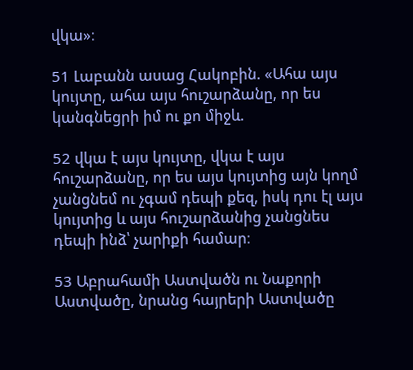վկա»։

51 Լաբանն ասաց Հակոբին. «Ահա այս կույտը, ահա այս հուշարձանը, որ ես կանգնեցրի իմ ու քո միջև.

52 վկա է այս կույտը, վկա է այս հուշարձանը, որ ես այս կույտից այն կողմ չանցնեմ ու չգամ դեպի քեզ, իսկ դու էլ այս կույտից և այս հուշարձանից չանցնես դեպի ինձ՝ չարիքի համար։

53 Աբրահամի Աստվածն ու Նաքորի Աստվածը, նրանց հայրերի Աստվածը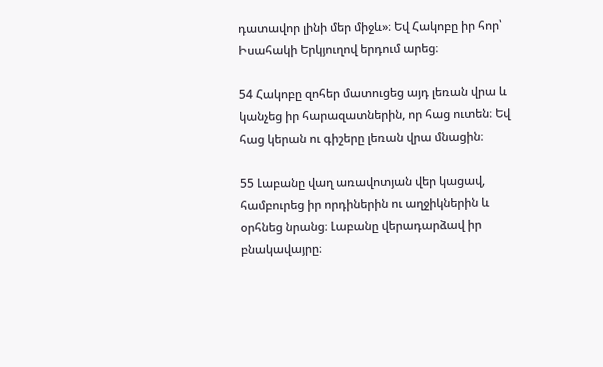դատավոր լինի մեր միջև»։ Եվ Հակոբը իր հոր՝ Իսահակի Երկյուղով երդում արեց։

54 Հակոբը զոհեր մատուցեց այդ լեռան վրա և կանչեց իր հարազատներին, որ հաց ուտեն։ Եվ հաց կերան ու գիշերը լեռան վրա մնացին։

55 Լաբանը վաղ առավոտյան վեր կացավ, համբուրեց իր որդիներին ու աղջիկներին և օրհնեց նրանց։ Լաբանը վերադարձավ իր բնակավայրը։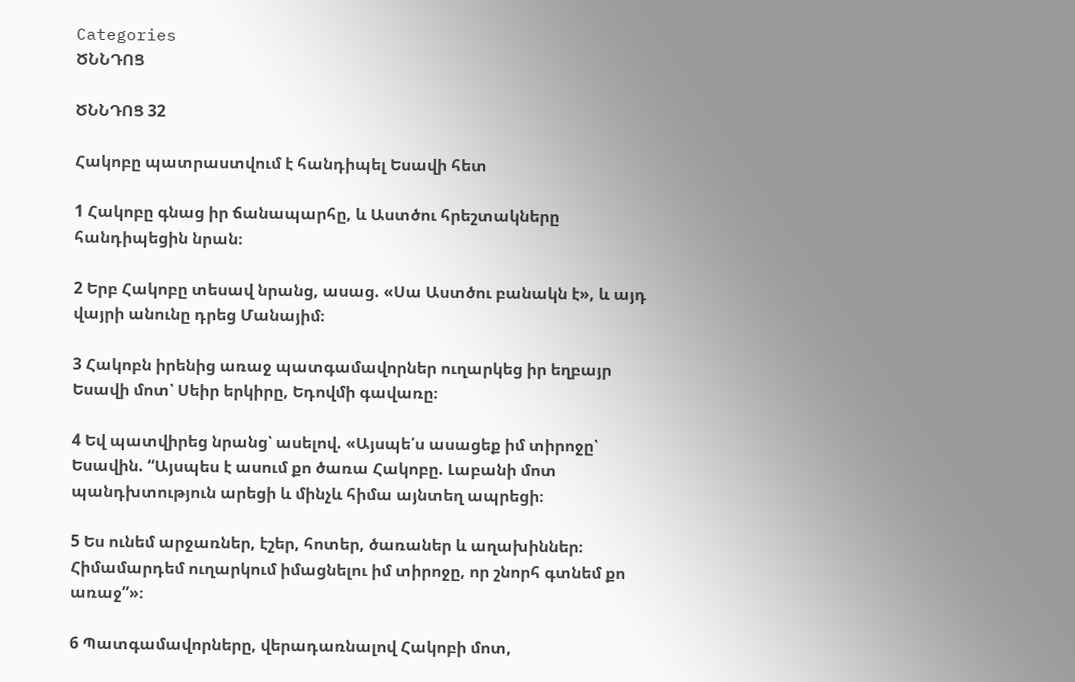Categories
ԾՆՆԴՈՑ

ԾՆՆԴՈՑ 32

Հակոբը պատրաստվում է հանդիպել Եսավի հետ

1 Հակոբը գնաց իր ճանապարհը, և Աստծու հրեշտակները հանդիպեցին նրան։

2 Երբ Հակոբը տեսավ նրանց, ասաց. «Սա Աստծու բանակն է», և այդ վայրի անունը դրեց Մանայիմ։

3 Հակոբն իրենից առաջ պատգամավորներ ուղարկեց իր եղբայր Եսավի մոտ՝ Սեիր երկիրը, Եդովմի գավառը։

4 Եվ պատվիրեց նրանց՝ ասելով. «Այսպե՛ս ասացեք իմ տիրոջը՝ Եսավին. “Այսպես է ասում քո ծառա Հակոբը. Լաբանի մոտ պանդխտություն արեցի և մինչև հիմա այնտեղ ապրեցի։

5 Ես ունեմ արջառներ, էշեր, հոտեր, ծառաներ և աղախիններ։ Հիմամարդեմ ուղարկում իմացնելու իմ տիրոջը, որ շնորհ գտնեմ քո առաջ”»։

6 Պատգամավորները, վերադառնալով Հակոբի մոտ,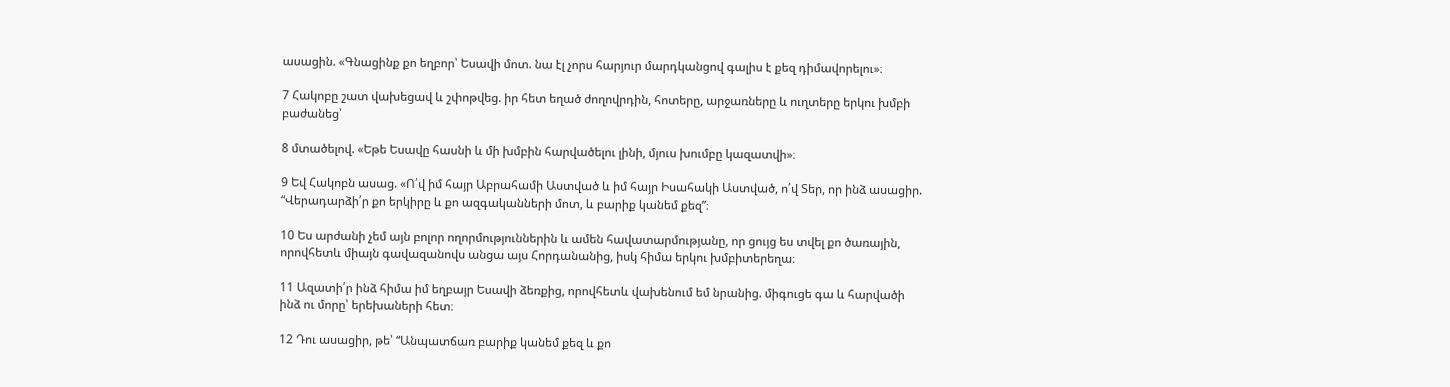ասացին. «Գնացինք քո եղբոր՝ Եսավի մոտ. նա էլ չորս հարյուր մարդկանցով գալիս է քեզ դիմավորելու»։

7 Հակոբը շատ վախեցավ և շփոթվեց. իր հետ եղած ժողովրդին, հոտերը, արջառները և ուղտերը երկու խմբի բաժանեց՝

8 մտածելով. «Եթե Եսավը հասնի և մի խմբին հարվածելու լինի, մյուս խումբը կազատվի»։

9 Եվ Հակոբն ասաց. «Ո՛վ իմ հայր Աբրահամի Աստված և իմ հայր Իսահակի Աստված, ո՛վ Տեր, որ ինձ ասացիր. “Վերադարձի՛ր քո երկիրը և քո ազգականների մոտ, և բարիք կանեմ քեզ”։

10 Ես արժանի չեմ այն բոլոր ողորմություններին և ամեն հավատարմությանը, որ ցույց ես տվել քո ծառային, որովհետև միայն գավազանովս անցա այս Հորդանանից, իսկ հիմա երկու խմբիտերեղա։

11 Ազատի՛ր ինձ հիմա իմ եղբայր Եսավի ձեռքից, որովհետև վախենում եմ նրանից. միգուցե գա և հարվածի ինձ ու մորը՝ երեխաների հետ։

12 Դու ասացիր, թե՝ “Անպատճառ բարիք կանեմ քեզ և քո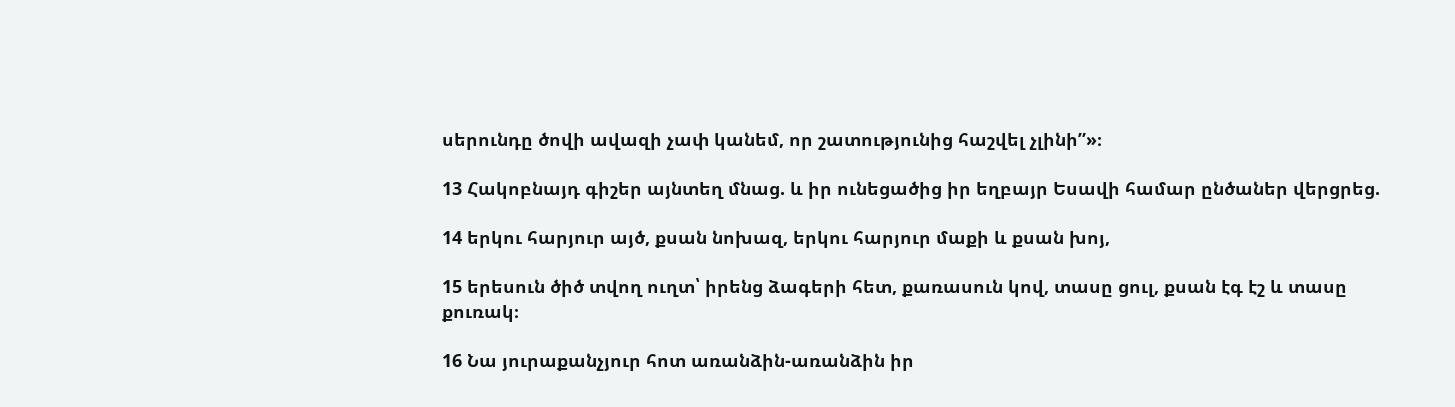սերունդը ծովի ավազի չափ կանեմ, որ շատությունից հաշվել չլինի”»։

13 Հակոբնայդ գիշեր այնտեղ մնաց. և իր ունեցածից իր եղբայր Եսավի համար ընծաներ վերցրեց.

14 երկու հարյուր այծ, քսան նոխազ, երկու հարյուր մաքի և քսան խոյ,

15 երեսուն ծիծ տվող ուղտ՝ իրենց ձագերի հետ, քառասուն կով, տասը ցուլ, քսան էգ էշ և տասը քուռակ։

16 Նա յուրաքանչյուր հոտ առանձին-առանձին իր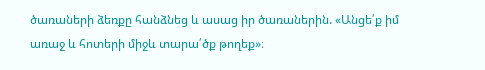ծառաների ձեռքը հանձնեց և ասաց իր ծառաներին. «Անցե՛ք իմ առաջ և հոտերի միջև տարա՛ծք թողեք»։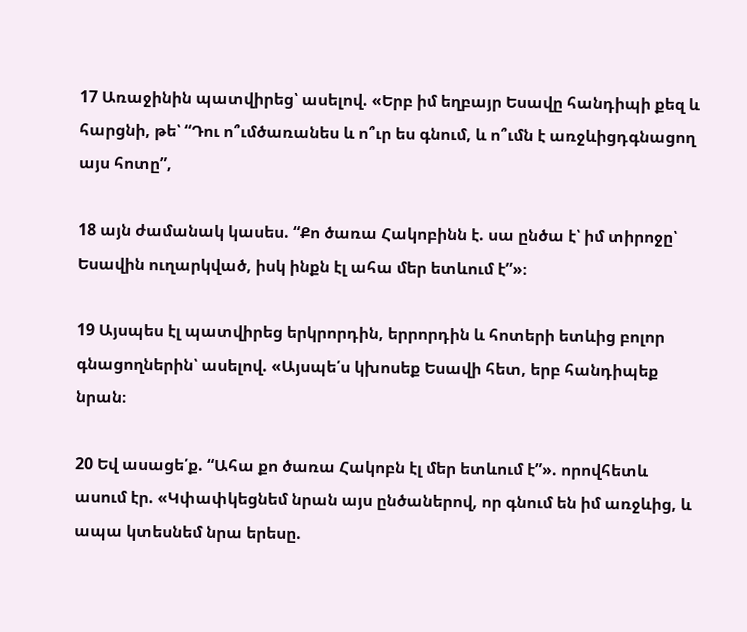17 Առաջինին պատվիրեց՝ ասելով. «Երբ իմ եղբայր Եսավը հանդիպի քեզ և հարցնի, թե՝ “Դու ո՞ւմծառանես և ո՞ւր ես գնում, և ո՞ւմն է առջևիցդգնացող այս հոտը”,

18 այն ժամանակ կասես. “Քո ծառա Հակոբինն է. սա ընծա է՝ իմ տիրոջը՝ Եսավին ուղարկված, իսկ ինքն էլ ահա մեր ետևում է”»։

19 Այսպես էլ պատվիրեց երկրորդին, երրորդին և հոտերի ետևից բոլոր գնացողներին՝ ասելով. «Այսպե՛ս կխոսեք Եսավի հետ, երբ հանդիպեք նրան։

20 Եվ ասացե՛ք. “Ահա քո ծառա Հակոբն էլ մեր ետևում է”». որովհետև ասում էր. «Կփափկեցնեմ նրան այս ընծաներով, որ գնում են իմ առջևից, և ապա կտեսնեմ նրա երեսը.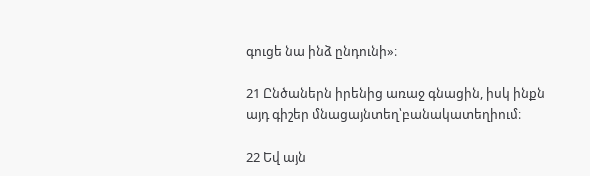գուցե նա ինձ ընդունի»։

21 Ընծաներն իրենից առաջ գնացին, իսկ ինքն այդ գիշեր մնացայնտեղ՝բանակատեղիում։

22 Եվ այն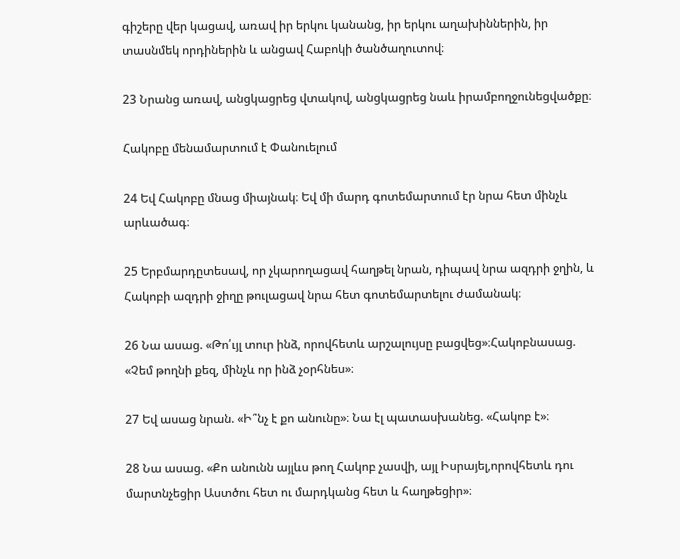գիշերը վեր կացավ, առավ իր երկու կանանց, իր երկու աղախիններին, իր տասնմեկ որդիներին և անցավ Հաբոկի ծանծաղուտով։

23 Նրանց առավ, անցկացրեց վտակով, անցկացրեց նաև իրամբողջունեցվածքը։

Հակոբը մենամարտում է Փանուելում

24 Եվ Հակոբը մնաց միայնակ։ Եվ մի մարդ գոտեմարտում էր նրա հետ մինչև արևածագ։

25 Երբմարդըտեսավ, որ չկարողացավ հաղթել նրան, դիպավ նրա ազդրի ջղին, և Հակոբի ազդրի ջիղը թուլացավ նրա հետ գոտեմարտելու ժամանակ։

26 Նա ասաց. «Թո՛ւյլ տուր ինձ, որովհետև արշալույսը բացվեց»։Հակոբնասաց. «Չեմ թողնի քեզ, մինչև որ ինձ չօրհնես»։

27 Եվ ասաց նրան. «Ի՞նչ է քո անունը»։ Նա էլ պատասխանեց. «Հակոբ է»։

28 Նա ասաց. «Քո անունն այլևս թող Հակոբ չասվի, այլ Իսրայել,որովհետև դու մարտնչեցիր Աստծու հետ ու մարդկանց հետ և հաղթեցիր»։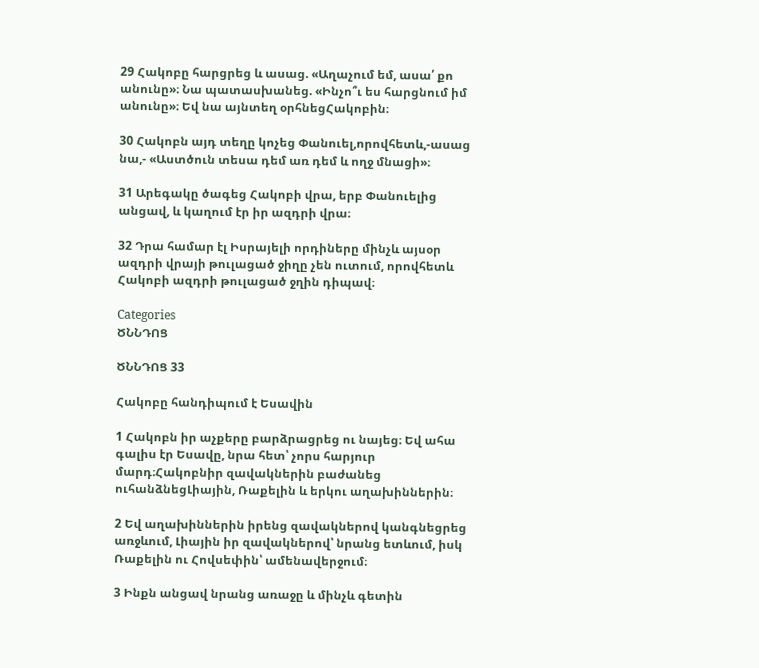29 Հակոբը հարցրեց և ասաց. «Աղաչում եմ, ասա՛ քո անունը»։ Նա պատասխանեց. «Ինչո՞ւ ես հարցնում իմ անունը»։ Եվ նա այնտեղ օրհնեցՀակոբին։

30 Հակոբն այդ տեղը կոչեց Փանուել,որովհետև,-ասաց նա,- «Աստծուն տեսա դեմ առ դեմ և ողջ մնացի»։

31 Արեգակը ծագեց Հակոբի վրա, երբ Փանուելից անցավ, և կաղում էր իր ազդրի վրա։

32 Դրա համար էլ Իսրայելի որդիները մինչև այսօր ազդրի վրայի թուլացած ջիղը չեն ուտում, որովհետև Հակոբի ազդրի թուլացած ջղին դիպավ։

Categories
ԾՆՆԴՈՑ

ԾՆՆԴՈՑ 33

Հակոբը հանդիպում է Եսավին

1 Հակոբն իր աչքերը բարձրացրեց ու նայեց։ Եվ ահա գալիս էր Եսավը, նրա հետ՝ չորս հարյուր մարդ։Հակոբնիր զավակներին բաժանեց ուհանձնեցԼիային, Ռաքելին և երկու աղախիններին։

2 Եվ աղախիններին իրենց զավակներով կանգնեցրեց առջևում, Լիային իր զավակներով՝ նրանց ետևում, իսկ Ռաքելին ու Հովսեփին՝ ամենավերջում։

3 Ինքն անցավ նրանց առաջը և մինչև գետին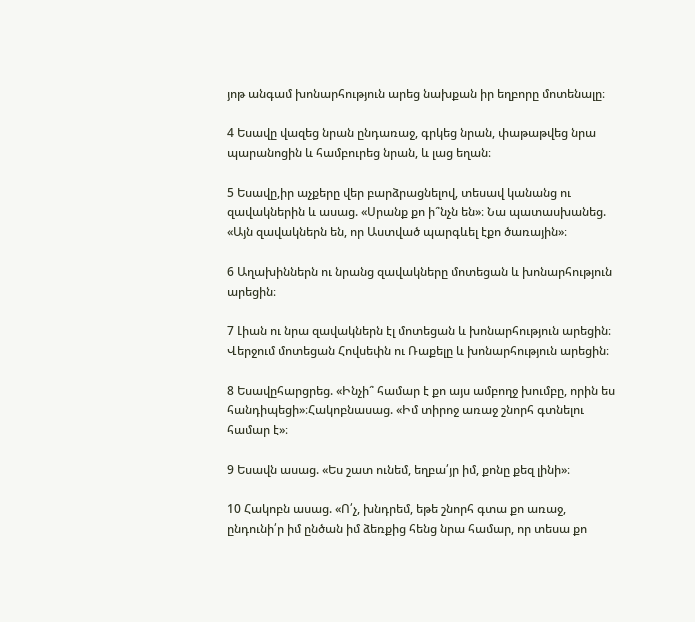յոթ անգամ խոնարհություն արեց նախքան իր եղբորը մոտենալը։

4 Եսավը վազեց նրան ընդառաջ, գրկեց նրան, փաթաթվեց նրա պարանոցին և համբուրեց նրան, և լաց եղան։

5 Եսավը,իր աչքերը վեր բարձրացնելով, տեսավ կանանց ու զավակներին և ասաց. «Սրանք քո ի՞նչն են»։ Նա պատասխանեց. «Այն զավակներն են, որ Աստված պարգևել էքո ծառային»։

6 Աղախիններն ու նրանց զավակները մոտեցան և խոնարհություն արեցին։

7 Լիան ու նրա զավակներն էլ մոտեցան և խոնարհություն արեցին։ Վերջում մոտեցան Հովսեփն ու Ռաքելը և խոնարհություն արեցին։

8 Եսավըհարցրեց. «Ինչի՞ համար է քո այս ամբողջ խումբը, որին ես հանդիպեցի»։Հակոբնասաց. «Իմ տիրոջ առաջ շնորհ գտնելու համար է»։

9 Եսավն ասաց. «Ես շատ ունեմ, եղբա՛յր իմ, քոնը քեզ լինի»։

10 Հակոբն ասաց. «Ո՛չ, խնդրեմ, եթե շնորհ գտա քո առաջ, ընդունի՛ր իմ ընծան իմ ձեռքից հենց նրա համար, որ տեսա քո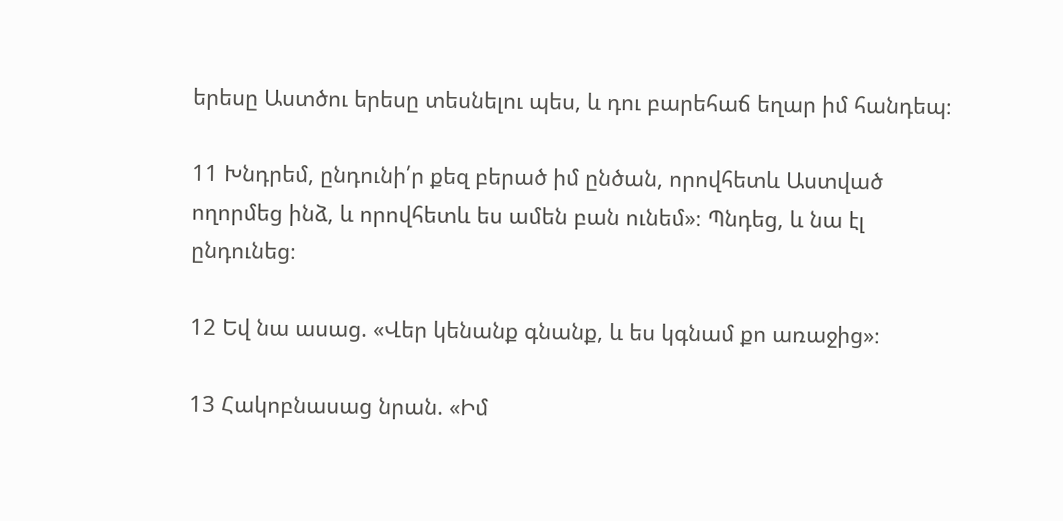երեսը Աստծու երեսը տեսնելու պես, և դու բարեհաճ եղար իմ հանդեպ։

11 Խնդրեմ, ընդունի՛ր քեզ բերած իմ ընծան, որովհետև Աստված ողորմեց ինձ, և որովհետև ես ամեն բան ունեմ»։ Պնդեց, և նա էլ ընդունեց։

12 Եվ նա ասաց. «Վեր կենանք գնանք, և ես կգնամ քո առաջից»։

13 Հակոբնասաց նրան. «Իմ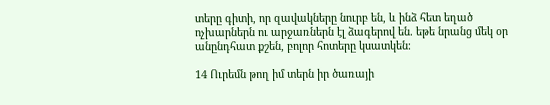տերը գիտի, որ զավակները նուրբ են, և ինձ հետ եղած ոչխարներն ու արջառներն էլ ձագերով են. եթե նրանց մեկ օր անընդհատ քշեն, բոլոր հոտերը կսատկեն։

14 Ուրեմն թող իմ տերն իր ծառայի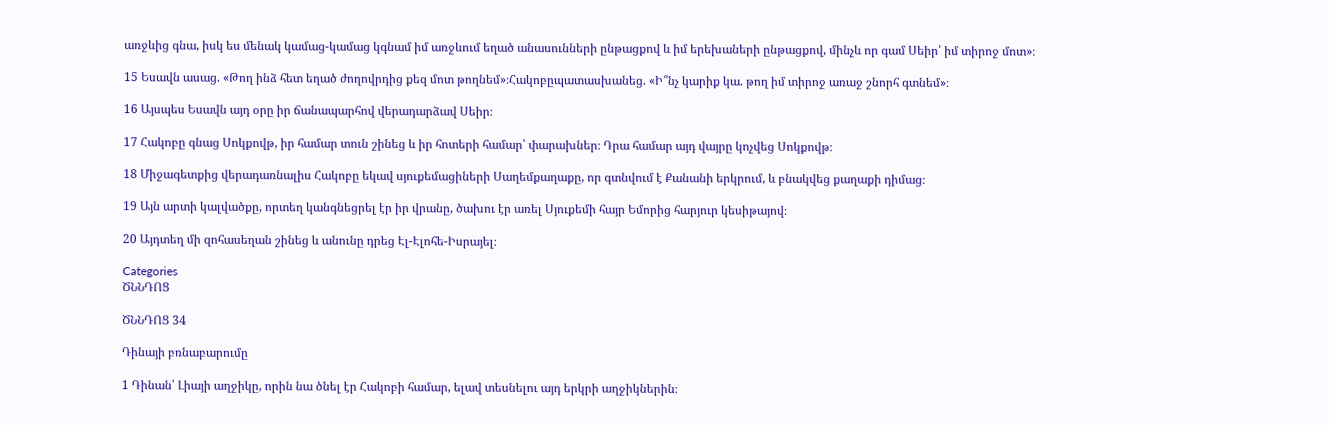առջևից գնա, իսկ ես մենակ կամաց-կամաց կգնամ իմ առջևում եղած անասունների ընթացքով և իմ երեխաների ընթացքով, մինչև որ գամ Սեիր՝ իմ տիրոջ մոտ»։

15 Եսավն ասաց. «Թող ինձ հետ եղած ժողովրդից քեզ մոտ թողնեմ»։Հակոբըպատասխանեց. «Ի՞նչ կարիք կա. թող իմ տիրոջ առաջ շնորհ գտնեմ»։

16 Այսպես Եսավն այդ օրը իր ճանապարհով վերադարձավ Սեիր։

17 Հակոբը գնաց Սոկքովթ, իր համար տուն շինեց և իր հոտերի համար՝ փարախներ։ Դրա համար այդ վայրը կոչվեց Սոկքովթ։

18 Միջագետքից վերադառնալիս Հակոբը եկավ սյուքեմացիների Սաղեմքաղաքը, որ գտնվում է Քանանի երկրում, և բնակվեց քաղաքի դիմաց։

19 Այն արտի կալվածքը, որտեղ կանգնեցրել էր իր վրանը, ծախու էր առել Սյուքեմի հայր Եմորից հարյուր կեսիթայով։

20 Այդտեղ մի զոհասեղան շինեց և անունը դրեց Էլ-Էլոհե-Իսրայել։

Categories
ԾՆՆԴՈՑ

ԾՆՆԴՈՑ 34

Դինայի բռնաբարումը

1 Դինան՝ Լիայի աղջիկը, որին նա ծնել էր Հակոբի համար, ելավ տեսնելու այդ երկրի աղջիկներին։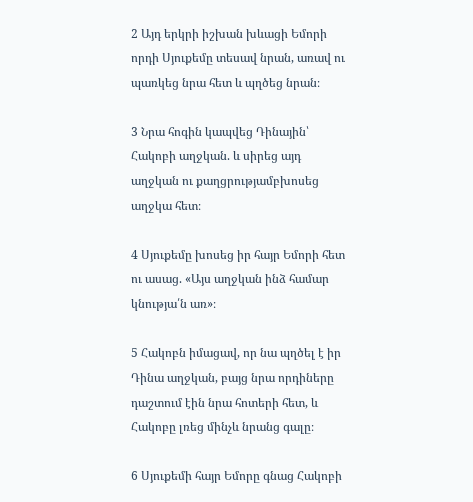2 Այդ երկրի իշխան խևացի Եմորի որդի Սյուքեմը տեսավ նրան, առավ ու պառկեց նրա հետ և պղծեց նրան։

3 Նրա հոգին կապվեց Դինային՝ Հակոբի աղջկան. և սիրեց այդ աղջկան ու քաղցրությամբխոսեց աղջկա հետ։

4 Սյուքեմը խոսեց իր հայր Եմորի հետ ու ասաց. «Այս աղջկան ինձ համար կնությա՛ն առ»։

5 Հակոբն իմացավ, որ նա պղծել է իր Դինա աղջկան, բայց նրա որդիները դաշտում էին նրա հոտերի հետ, և Հակոբը լռեց մինչև նրանց գալը։

6 Սյուքեմի հայր Եմորը գնաց Հակոբի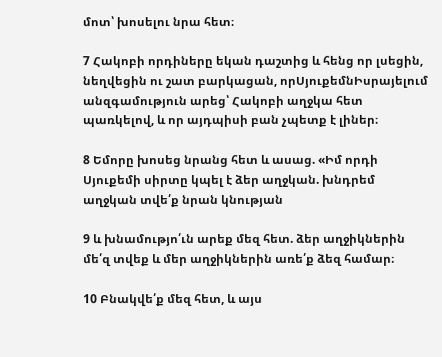մոտ՝ խոսելու նրա հետ։

7 Հակոբի որդիները եկան դաշտից և հենց որ լսեցին, նեղվեցին ու շատ բարկացան, որՍյուքեմնԻսրայելում անզգամություն արեց՝ Հակոբի աղջկա հետ պառկելով, և որ այդպիսի բան չպետք է լիներ։

8 Եմորը խոսեց նրանց հետ և ասաց. «Իմ որդի Սյուքեմի սիրտը կպել է ձեր աղջկան. խնդրեմ աղջկան տվե՛ք նրան կնության

9 և խնամությո՛ւն արեք մեզ հետ. ձեր աղջիկներին մե՛զ տվեք և մեր աղջիկներին առե՛ք ձեզ համար։

10 Բնակվե՛ք մեզ հետ, և այս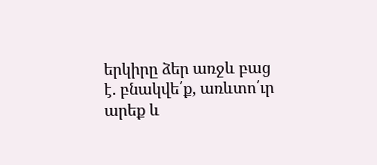երկիրը ձեր առջև բաց է. բնակվե՛ք, առևտո՛ւր արեք և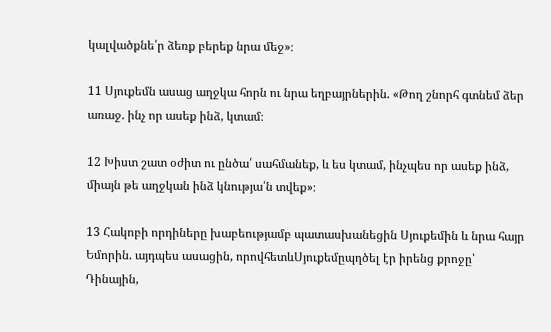կալվածքնե՛ր ձեռք բերեք նրա մեջ»։

11 Սյուքեմն ասաց աղջկա հորն ու նրա եղբայրներին. «Թող շնորհ գտնեմ ձեր առաջ. ինչ որ ասեք ինձ, կտամ։

12 Խիստ շատ օժիտ ու ընծա՛ սահմանեք, և ես կտամ, ինչպես որ ասեք ինձ, միայն թե աղջկան ինձ կնությա՛ն տվեք»։

13 Հակոբի որդիները խաբեությամբ պատասխանեցին Սյուքեմին և նրա հայր Եմորին. այդպես ասացին, որովհետևՍյուքեմըպղծել էր իրենց քրոջը՝ Դինային,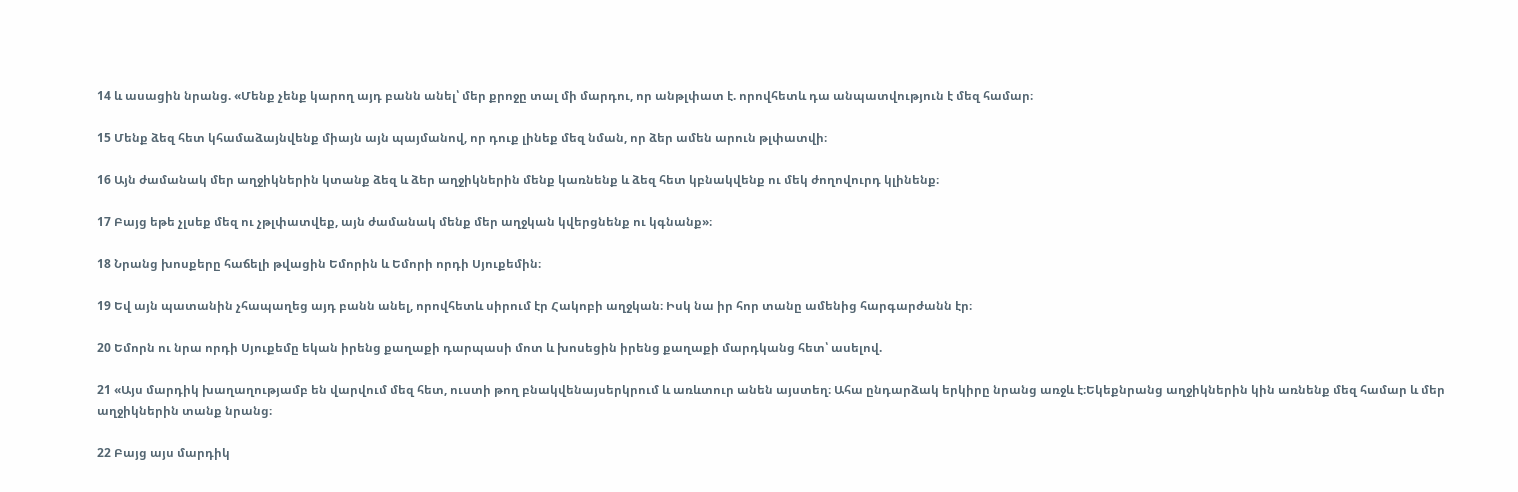14 և ասացին նրանց. «Մենք չենք կարող այդ բանն անել՝ մեր քրոջը տալ մի մարդու, որ անթլփատ է. որովհետև դա անպատվություն է մեզ համար։

15 Մենք ձեզ հետ կհամաձայնվենք միայն այն պայմանով, որ դուք լինեք մեզ նման, որ ձեր ամեն արուն թլփատվի։

16 Այն ժամանակ մեր աղջիկներին կտանք ձեզ և ձեր աղջիկներին մենք կառնենք և ձեզ հետ կբնակվենք ու մեկ ժողովուրդ կլինենք։

17 Բայց եթե չլսեք մեզ ու չթլփատվեք, այն ժամանակ մենք մեր աղջկան կվերցնենք ու կգնանք»։

18 Նրանց խոսքերը հաճելի թվացին Եմորին և Եմորի որդի Սյուքեմին։

19 Եվ այն պատանին չհապաղեց այդ բանն անել, որովհետև սիրում էր Հակոբի աղջկան։ Իսկ նա իր հոր տանը ամենից հարգարժանն էր։

20 Եմորն ու նրա որդի Սյուքեմը եկան իրենց քաղաքի դարպասի մոտ և խոսեցին իրենց քաղաքի մարդկանց հետ՝ ասելով.

21 «Այս մարդիկ խաղաղությամբ են վարվում մեզ հետ, ուստի թող բնակվենայսերկրում և առևտուր անեն այստեղ։ Ահա ընդարձակ երկիրը նրանց առջև է։Եկեքնրանց աղջիկներին կին առնենք մեզ համար և մեր աղջիկներին տանք նրանց։

22 Բայց այս մարդիկ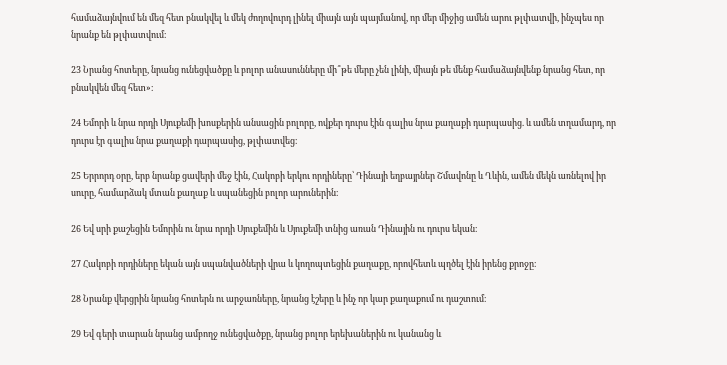համաձայնվում են մեզ հետ բնակվել և մեկ ժողովուրդ լինել միայն այն պայմանով, որ մեր միջից ամեն արու թլփատվի, ինչպես որ նրանք են թլփատվում։

23 Նրանց հոտերը, նրանց ունեցվածքը և բոլոր անասունները մի՞թե մերը չեն լինի, միայն թե մենք համաձայնվենք նրանց հետ, որ բնակվեն մեզ հետ»։

24 Եմորի և նրա որդի Սյուքեմի խոսքերին անսացին բոլորը, ովքեր դուրս էին գալիս նրա քաղաքի դարպասից. և ամեն տղամարդ, որ դուրս էր գալիս նրա քաղաքի դարպասից, թլփատվեց։

25 Երրորդ օրը, երբ նրանք ցավերի մեջ էին, Հակոբի երկու որդիները՝ Դինայի եղբայրներ Շմավոնը և Ղևին, ամեն մեկն առնելով իր սուրը, համարձակ մտան քաղաք և սպանեցին բոլոր արուներին։

26 Եվ սրի քաշեցին Եմորին ու նրա որդի Սյուքեմին և Սյուքեմի տնից առան Դինային ու դուրս եկան։

27 Հակոբի որդիները եկան այն սպանվածների վրա և կողոպտեցին քաղաքը, որովհետև պղծել էին իրենց քրոջը։

28 Նրանք վերցրին նրանց հոտերն ու արջառները, նրանց էշերը և ինչ որ կար քաղաքում ու դաշտում։

29 Եվ գերի տարան նրանց ամբողջ ունեցվածքը, նրանց բոլոր երեխաներին ու կանանց և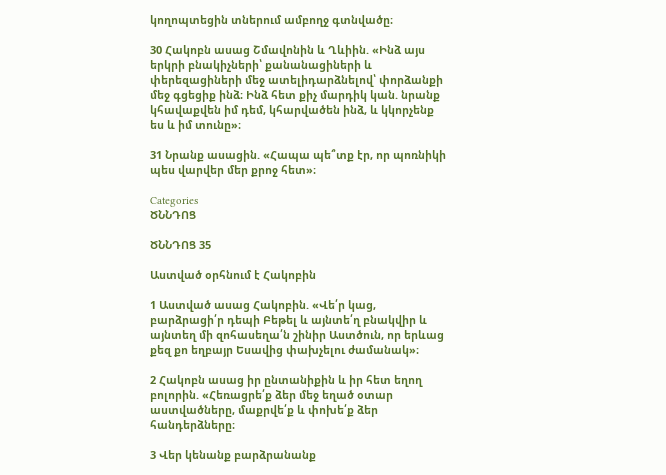կողոպտեցին տներում ամբողջ գտնվածը։

30 Հակոբն ասաց Շմավոնին և Ղևիին. «Ինձ այս երկրի բնակիչների՝ քանանացիների և փերեզացիների մեջ ատելիդարձնելով՝ փորձանքի մեջ գցեցիք ինձ։ Ինձ հետ քիչ մարդիկ կան. նրանք կհավաքվեն իմ դեմ, կհարվածեն ինձ, և կկորչենք ես և իմ տունը»։

31 Նրանք ասացին. «Հապա պե՞տք էր, որ պոռնիկի պես վարվեր մեր քրոջ հետ»։

Categories
ԾՆՆԴՈՑ

ԾՆՆԴՈՑ 35

Աստված օրհնում է Հակոբին

1 Աստված ասաց Հակոբին. «Վե՛ր կաց, բարձրացի՛ր դեպի Բեթել և այնտե՛ղ բնակվիր և այնտեղ մի զոհասեղա՛ն շինիր Աստծուն, որ երևաց քեզ քո եղբայր Եսավից փախչելու ժամանակ»։

2 Հակոբն ասաց իր ընտանիքին և իր հետ եղող բոլորին. «Հեռացրե՛ք ձեր մեջ եղած օտար աստվածները, մաքրվե՛ք և փոխե՛ք ձեր հանդերձները։

3 Վեր կենանք բարձրանանք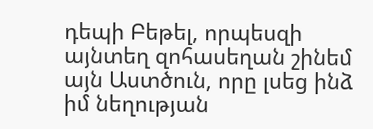դեպի Բեթել, որպեսզի այնտեղ զոհասեղան շինեմ այն Աստծուն, որը լսեց ինձ իմ նեղության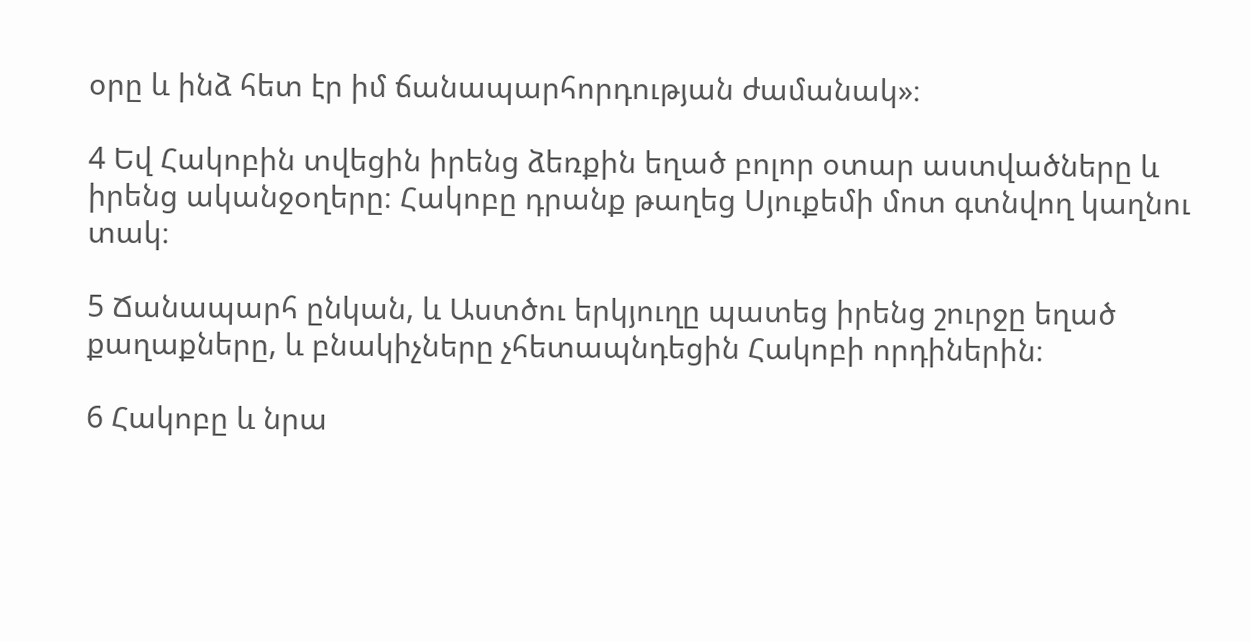օրը և ինձ հետ էր իմ ճանապարհորդության ժամանակ»։

4 Եվ Հակոբին տվեցին իրենց ձեռքին եղած բոլոր օտար աստվածները և իրենց ականջօղերը։ Հակոբը դրանք թաղեց Սյուքեմի մոտ գտնվող կաղնու տակ։

5 Ճանապարհ ընկան, և Աստծու երկյուղը պատեց իրենց շուրջը եղած քաղաքները, և բնակիչները չհետապնդեցին Հակոբի որդիներին։

6 Հակոբը և նրա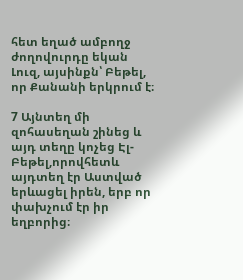հետ եղած ամբողջ ժողովուրդը եկան Լուզ, այսինքն՝ Բեթել, որ Քանանի երկրում է։

7 Այնտեղ մի զոհասեղան շինեց և այդ տեղը կոչեց Էլ-Բեթել,որովհետև այդտեղ էր Աստված երևացել իրեն, երբ որ փախչում էր իր եղբորից։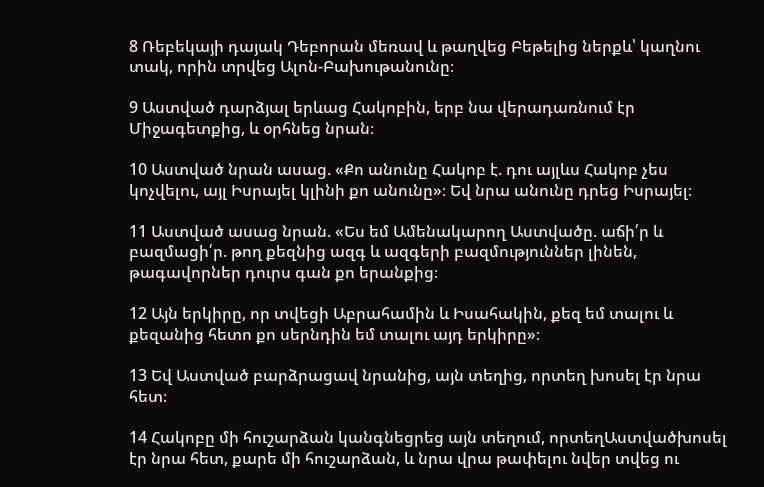8 Ռեբեկայի դայակ Դեբորան մեռավ և թաղվեց Բեթելից ներքև՝ կաղնու տակ, որին տրվեց Ալոն-Բախութանունը։

9 Աստված դարձյալ երևաց Հակոբին, երբ նա վերադառնում էր Միջագետքից, և օրհնեց նրան։

10 Աստված նրան ասաց. «Քո անունը Հակոբ է. դու այլևս Հակոբ չես կոչվելու, այլ Իսրայել կլինի քո անունը»։ Եվ նրա անունը դրեց Իսրայել։

11 Աստված ասաց նրան. «Ես եմ Ամենակարող Աստվածը. աճի՛ր և բազմացի՛ր. թող քեզնից ազգ և ազգերի բազմություններ լինեն, թագավորներ դուրս գան քո երանքից։

12 Այն երկիրը, որ տվեցի Աբրահամին և Իսահակին, քեզ եմ տալու և քեզանից հետո քո սերնդին եմ տալու այդ երկիրը»։

13 Եվ Աստված բարձրացավ նրանից, այն տեղից, որտեղ խոսել էր նրա հետ։

14 Հակոբը մի հուշարձան կանգնեցրեց այն տեղում, որտեղԱստվածխոսել էր նրա հետ, քարե մի հուշարձան, և նրա վրա թափելու նվեր տվեց ու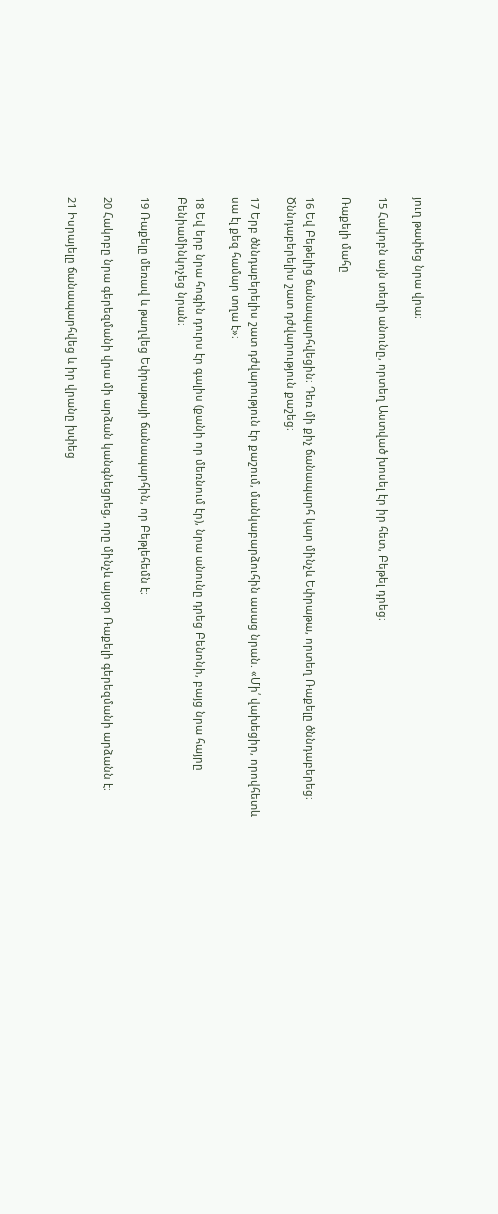յուղ թափեց նրա վրա։

15 Հակոբն այն տեղի անունը, որտեղ Աստված խոսել էր իր հետ, Բեթել դրեց։

Ռաքելի մահը

16 Եվ Բեթելից ճանապարհվեցին։ Դեռ մի քիչ ճանապարհ կար մինչև Եփրաթա, որտեղ Ռաքելը ծննդաբերեց։ Ծննդաբերելիս շատ դժվարություն քաշեց։

17 Երբ ծննդաբերելիս շատ դժվարություն էր քաշում, մանկաբարձուհին ասաց նրան. «Մի՛ վախեցիր, որովհետև սա էլ քեզ համար տղա է»։

18 Եվ երբ նրա հոգին դուրս էր գալիս (քանի որ մեռնում էր), նրա անունը դրեց Բենոնի, բայց նրա հայրը Բենիամինկոչեց նրան։

19 Ռաքելը մեռավ և թաղվեց Եփրաթայի ճանապարհին, որ Բեթլեհեմն է։

20 Հակոբը նրա գերեզմանի վրա մի արձան կանգնեցրեց, որը մինչև այսօր Ռաքելի գերեզմանի արձանն է։

21 Իսրայելը ճանապարհվեց և իր վրանը խփեց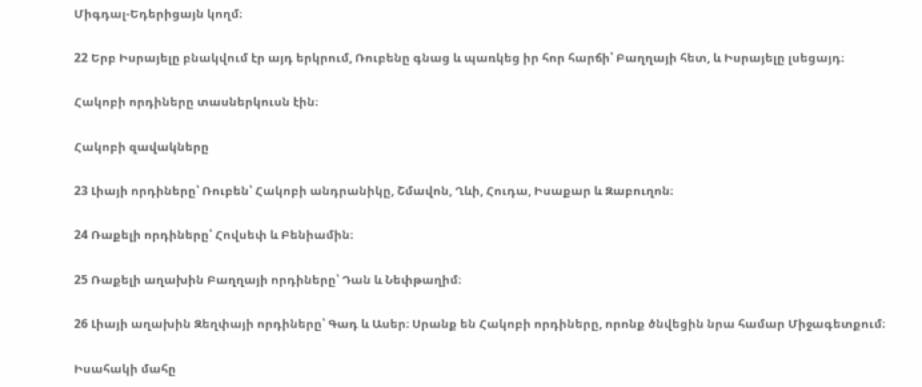Միգդալ-Եդերիցայն կողմ։

22 Երբ Իսրայելը բնակվում էր այդ երկրում, Ռուբենը գնաց և պառկեց իր հոր հարճի՝ Բաղղայի հետ, և Իսրայելը լսեցայդ։

Հակոբի որդիները տասներկուսն էին։

Հակոբի զավակները

23 Լիայի որդիները՝ Ռուբեն՝ Հակոբի անդրանիկը, Շմավոն, Ղևի, Հուդա, Իսաքար և Զաբուղոն։

24 Ռաքելի որդիները՝ Հովսեփ և Բենիամին։

25 Ռաքելի աղախին Բաղղայի որդիները՝ Դան և Նեփթաղիմ։

26 Լիայի աղախին Զեղփայի որդիները՝ Գադ և Ասեր։ Սրանք են Հակոբի որդիները, որոնք ծնվեցին նրա համար Միջագետքում։

Իսահակի մահը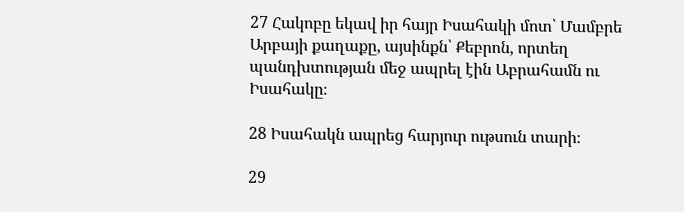27 Հակոբը եկավ իր հայր Իսահակի մոտ՝ Մամբրե Արբայի քաղաքը, այսինքն՝ Քեբրոն, որտեղ պանդխտության մեջ ապրել էին Աբրահամն ու Իսահակը։

28 Իսահակն ապրեց հարյուր ութսուն տարի։

29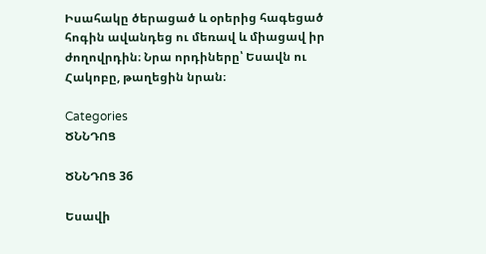Իսահակը ծերացած և օրերից հագեցած հոգին ավանդեց ու մեռավ և միացավ իր ժողովրդին։ Նրա որդիները՝ Եսավն ու Հակոբը, թաղեցին նրան։

Categories
ԾՆՆԴՈՑ

ԾՆՆԴՈՑ 36

Եսավի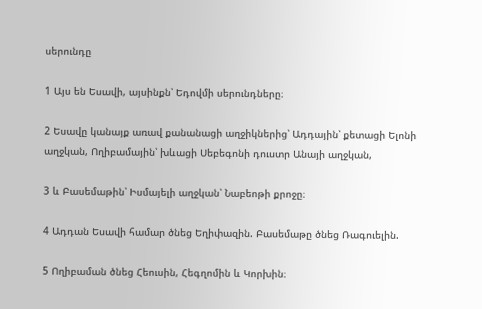սերունդը

1 Այս են Եսավի, այսինքն՝ Եդովմի սերունդները։

2 Եսավը կանայք առավ քանանացի աղջիկներից՝ Ադդային՝ քետացի Ելոնի աղջկան, Ողիբամային՝ խևացի Սեբեգոնի դուստր Անայի աղջկան,

3 և Բասեմաթին՝ Իսմայելի աղջկան՝ Նաբեոթի քրոջը։

4 Ադդան Եսավի համար ծնեց Եղիփազին. Բասեմաթը ծնեց Ռագուելին.

5 Ողիբաման ծնեց Հեուսին, Հեգղոմին և Կորխին։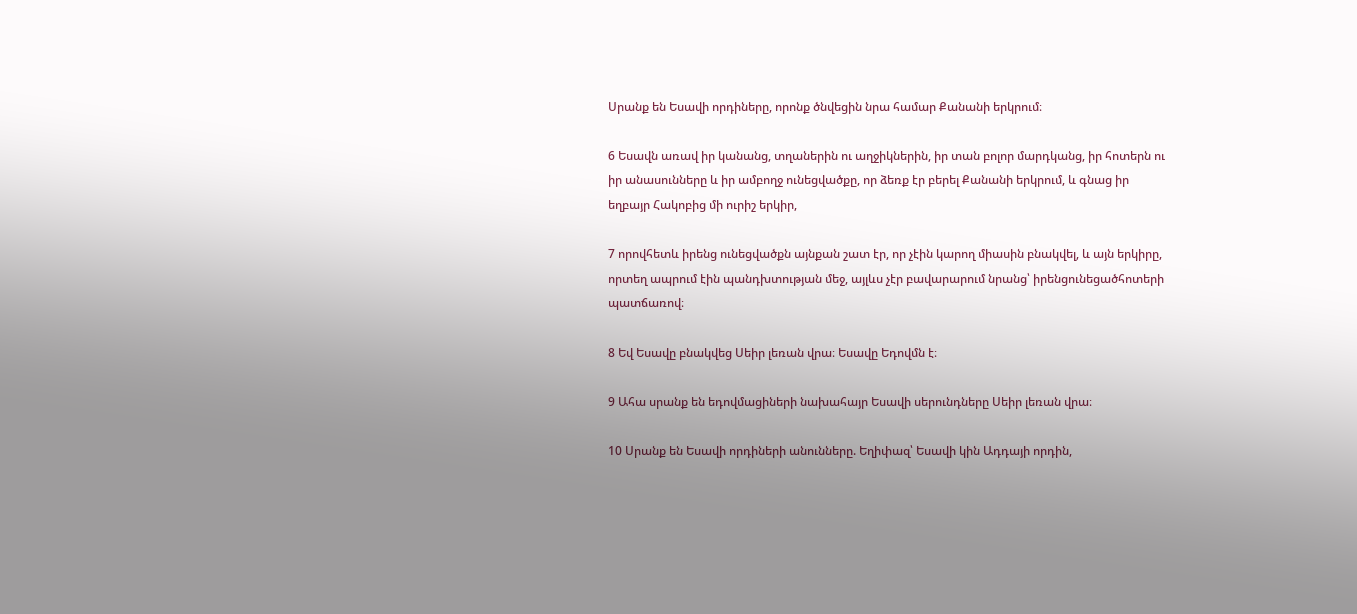Սրանք են Եսավի որդիները, որոնք ծնվեցին նրա համար Քանանի երկրում։

6 Եսավն առավ իր կանանց, տղաներին ու աղջիկներին, իր տան բոլոր մարդկանց, իր հոտերն ու իր անասունները և իր ամբողջ ունեցվածքը, որ ձեռք էր բերել Քանանի երկրում, և գնաց իր եղբայր Հակոբից մի ուրիշ երկիր,

7 որովհետև իրենց ունեցվածքն այնքան շատ էր, որ չէին կարող միասին բնակվել, և այն երկիրը, որտեղ ապրում էին պանդխտության մեջ, այլևս չէր բավարարում նրանց՝ իրենցունեցածհոտերի պատճառով։

8 Եվ Եսավը բնակվեց Սեիր լեռան վրա։ Եսավը Եդովմն է։

9 Ահա սրանք են եդովմացիների նախահայր Եսավի սերունդները Սեիր լեռան վրա։

10 Սրանք են Եսավի որդիների անունները. Եղիփազ՝ Եսավի կին Ադդայի որդին,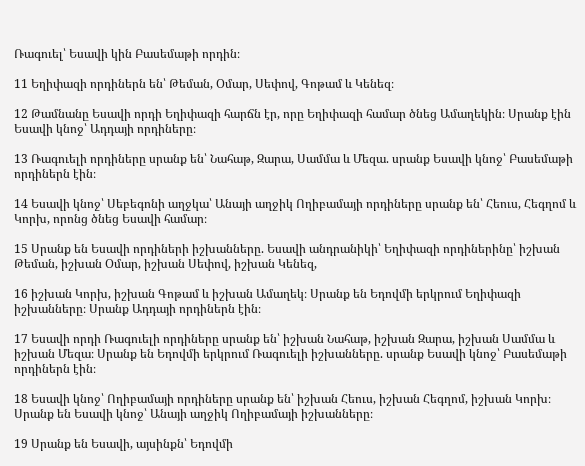Ռագուել՝ Եսավի կին Բասեմաթի որդին։

11 Եղիփազի որդիներն են՝ Թեման, Օմար, Սեփով, Գոթամ և Կենեզ։

12 Թամնանը Եսավի որդի Եղիփազի հարճն էր, որը Եղիփազի համար ծնեց Ամաղեկին։ Սրանք էին Եսավի կնոջ՝ Ադդայի որդիները։

13 Ռագուելի որդիները սրանք են՝ Նահաթ, Զարա, Սամմա և Մեզա. սրանք Եսավի կնոջ՝ Բասեմաթի որդիներն էին։

14 Եսավի կնոջ՝ Սեբեգոնի աղջկա՝ Անայի աղջիկ Ողիբամայի որդիները սրանք են՝ Հեուս, Հեգղոմ և Կորխ, որոնց ծնեց Եսավի համար։

15 Սրանք են Եսավի որդիների իշխանները. Եսավի անդրանիկի՝ Եղիփազի որդիներինը՝ իշխան Թեման, իշխան Օմար, իշխան Սեփով, իշխան Կենեզ,

16 իշխան Կորխ, իշխան Գոթամ և իշխան Ամաղեկ։ Սրանք են Եդովմի երկրում Եղիփազի իշխանները։ Սրանք Ադդայի որդիներն էին։

17 Եսավի որդի Ռագուելի որդիները սրանք են՝ իշխան Նահաթ, իշխան Զարա, իշխան Սամմա և իշխան Մեզա։ Սրանք են Եդովմի երկրում Ռագուելի իշխանները. սրանք Եսավի կնոջ՝ Բասեմաթի որդիներն էին։

18 Եսավի կնոջ՝ Ողիբամայի որդիները սրանք են՝ իշխան Հեուս, իշխան Հեգղոմ, իշխան Կորխ։ Սրանք են Եսավի կնոջ՝ Անայի աղջիկ Ողիբամայի իշխանները։

19 Սրանք են Եսավի, այսինքն՝ Եդովմի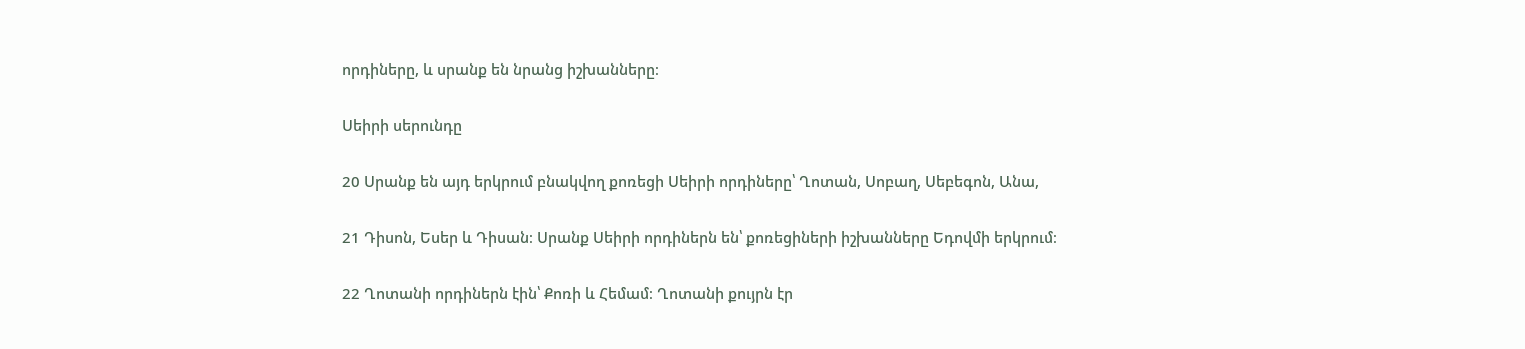որդիները, և սրանք են նրանց իշխանները։

Սեիրի սերունդը

20 Սրանք են այդ երկրում բնակվող քոռեցի Սեիրի որդիները՝ Ղոտան, Սոբաղ, Սեբեգոն, Անա,

21 Դիսոն, Եսեր և Դիսան։ Սրանք Սեիրի որդիներն են՝ քոռեցիների իշխանները Եդովմի երկրում։

22 Ղոտանի որդիներն էին՝ Քոռի և Հեմամ։ Ղոտանի քույրն էր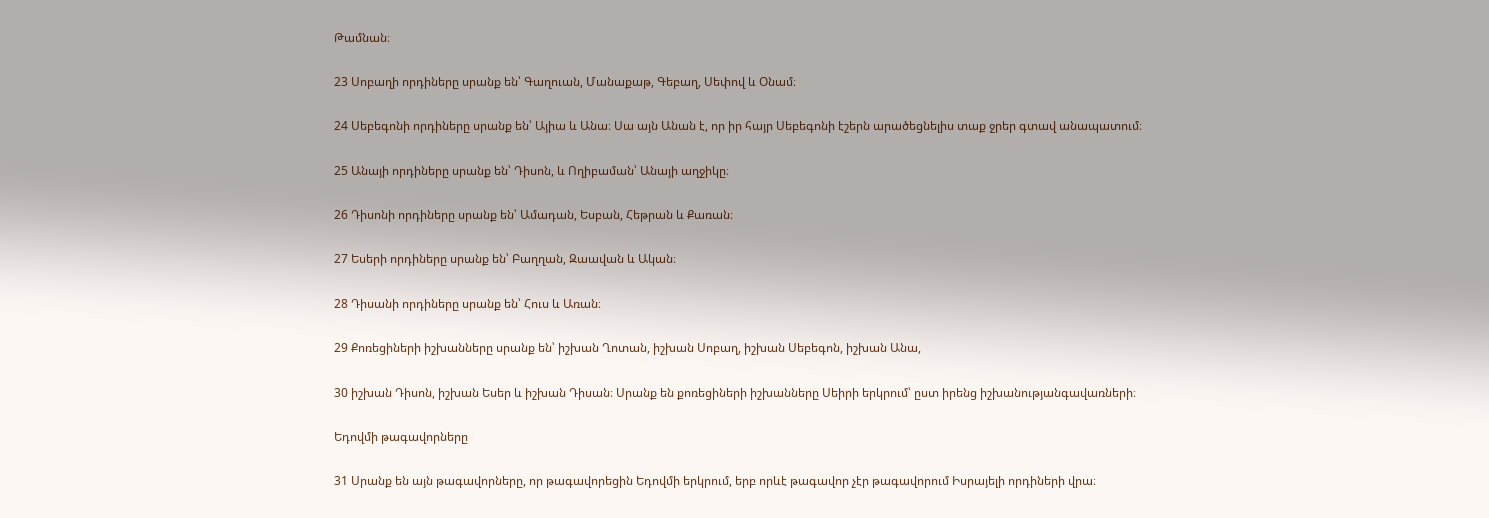Թամնան։

23 Սոբաղի որդիները սրանք են՝ Գաղուան, Մանաքաթ, Գեբաղ, Սեփով և Օնամ։

24 Սեբեգոնի որդիները սրանք են՝ Այիա և Անա։ Սա այն Անան է, որ իր հայր Սեբեգոնի էշերն արածեցնելիս տաք ջրեր գտավ անապատում։

25 Անայի որդիները սրանք են՝ Դիսոն, և Ողիբաման՝ Անայի աղջիկը։

26 Դիսոնի որդիները սրանք են՝ Ամադան, Եսբան, Հեթրան և Քառան։

27 Եսերի որդիները սրանք են՝ Բաղղան, Զաավան և Ական։

28 Դիսանի որդիները սրանք են՝ Հուս և Առան։

29 Քոռեցիների իշխանները սրանք են՝ իշխան Ղոտան, իշխան Սոբաղ, իշխան Սեբեգոն, իշխան Անա,

30 իշխան Դիսոն, իշխան Եսեր և իշխան Դիսան։ Սրանք են քոռեցիների իշխանները Սեիրի երկրում՝ ըստ իրենց իշխանությանգավառների։

Եդովմի թագավորները

31 Սրանք են այն թագավորները, որ թագավորեցին Եդովմի երկրում, երբ որևէ թագավոր չէր թագավորում Իսրայելի որդիների վրա։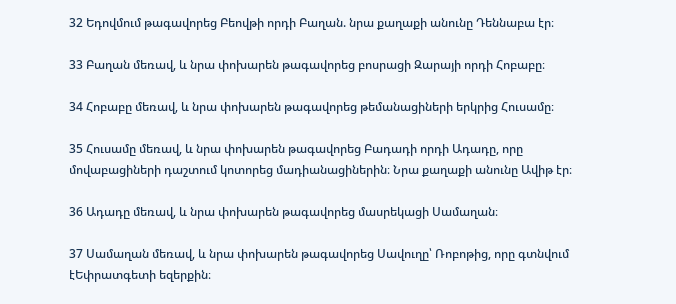32 Եդովմում թագավորեց Բեովթի որդի Բաղան. նրա քաղաքի անունը Դեննաբա էր։

33 Բաղան մեռավ, և նրա փոխարեն թագավորեց բոսրացի Զարայի որդի Հոբաբը։

34 Հոբաբը մեռավ, և նրա փոխարեն թագավորեց թեմանացիների երկրից Հուսամը։

35 Հուսամը մեռավ, և նրա փոխարեն թագավորեց Բադադի որդի Ադադը, որը մովաբացիների դաշտում կոտորեց մադիանացիներին։ Նրա քաղաքի անունը Ավիթ էր։

36 Ադադը մեռավ, և նրա փոխարեն թագավորեց մասրեկացի Սամաղան։

37 Սամաղան մեռավ, և նրա փոխարեն թագավորեց Սավուղը՝ Ռոբոթից, որը գտնվում էԵփրատգետի եզերքին։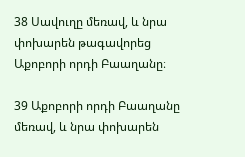38 Սավուղը մեռավ, և նրա փոխարեն թագավորեց Աքոբորի որդի Բաաղանը։

39 Աքոբորի որդի Բաաղանը մեռավ, և նրա փոխարեն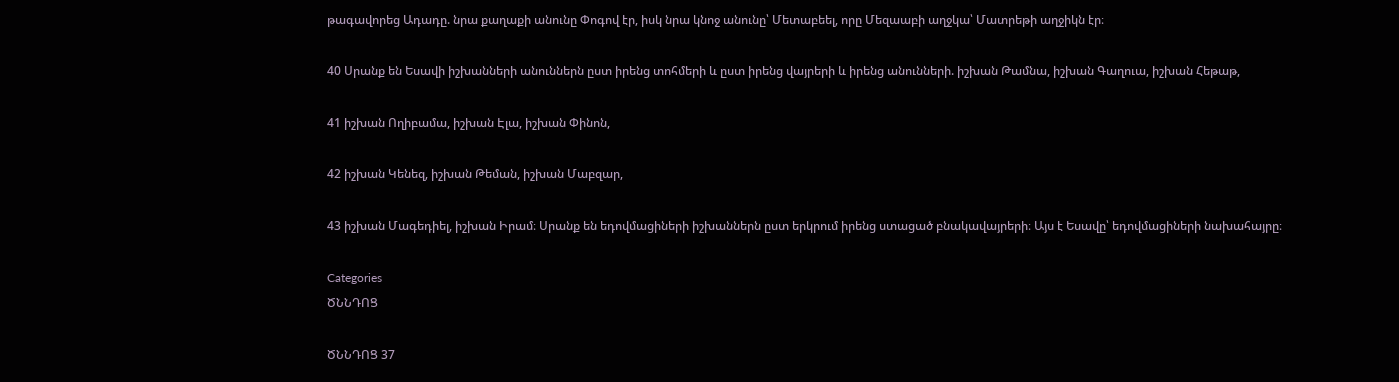թագավորեց Ադադը. նրա քաղաքի անունը Փոգով էր, իսկ նրա կնոջ անունը՝ Մետաբեել, որը Մեզաաբի աղջկա՝ Մատրեթի աղջիկն էր։

40 Սրանք են Եսավի իշխանների անուններն ըստ իրենց տոհմերի և ըստ իրենց վայրերի և իրենց անունների. իշխան Թամնա, իշխան Գաղուա, իշխան Հեթաթ,

41 իշխան Ողիբամա, իշխան Էլա, իշխան Փինոն,

42 իշխան Կենեզ, իշխան Թեման, իշխան Մաբզար,

43 իշխան Մագեդիել, իշխան Իրամ։ Սրանք են եդովմացիների իշխաններն ըստ երկրում իրենց ստացած բնակավայրերի։ Այս է Եսավը՝ եդովմացիների նախահայրը։

Categories
ԾՆՆԴՈՑ

ԾՆՆԴՈՑ 37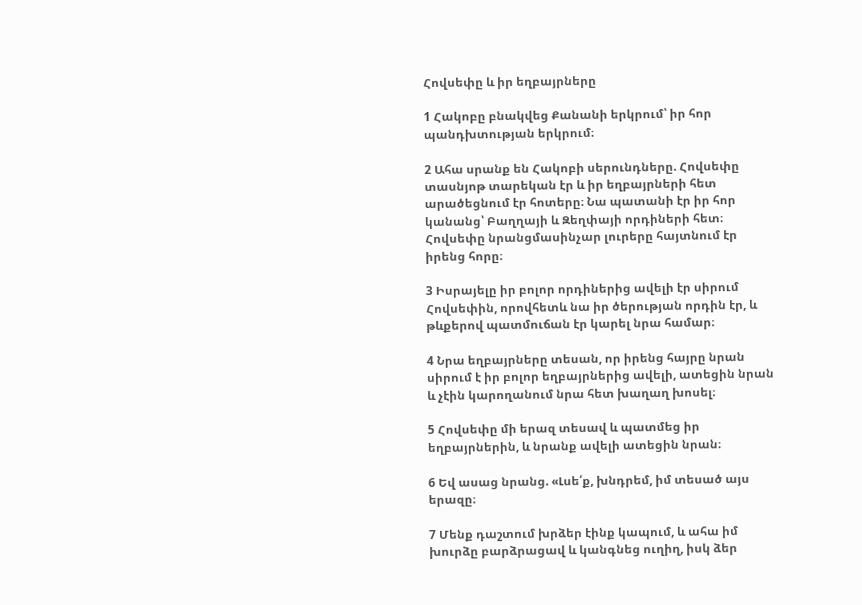Հովսեփը և իր եղբայրները

1 Հակոբը բնակվեց Քանանի երկրում՝ իր հոր պանդխտության երկրում։

2 Ահա սրանք են Հակոբի սերունդները. Հովսեփը տասնյոթ տարեկան էր և իր եղբայրների հետ արածեցնում էր հոտերը։ Նա պատանի էր իր հոր կանանց՝ Բաղղայի և Զեղփայի որդիների հետ։ Հովսեփը նրանցմասինչար լուրերը հայտնում էր իրենց հորը։

3 Իսրայելը իր բոլոր որդիներից ավելի էր սիրում Հովսեփին, որովհետև նա իր ծերության որդին էր, և թևքերով պատմուճան էր կարել նրա համար։

4 Նրա եղբայրները տեսան, որ իրենց հայրը նրան սիրում է իր բոլոր եղբայրներից ավելի, ատեցին նրան և չէին կարողանում նրա հետ խաղաղ խոսել։

5 Հովսեփը մի երազ տեսավ և պատմեց իր եղբայրներին, և նրանք ավելի ատեցին նրան։

6 Եվ ասաց նրանց. «Լսե՛ք, խնդրեմ, իմ տեսած այս երազը։

7 Մենք դաշտում խրձեր էինք կապում, և ահա իմ խուրձը բարձրացավ և կանգնեց ուղիղ, իսկ ձեր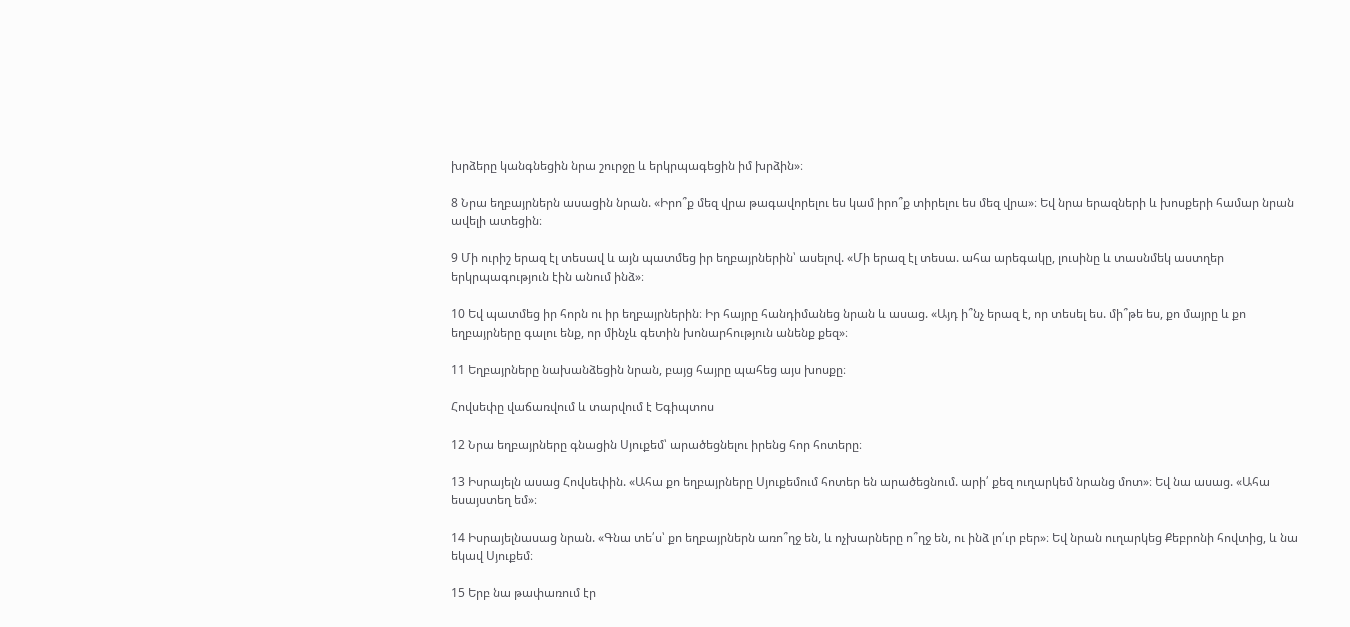խրձերը կանգնեցին նրա շուրջը և երկրպագեցին իմ խրձին»։

8 Նրա եղբայրներն ասացին նրան. «Իրո՞ք մեզ վրա թագավորելու ես կամ իրո՞ք տիրելու ես մեզ վրա»։ Եվ նրա երազների և խոսքերի համար նրան ավելի ատեցին։

9 Մի ուրիշ երազ էլ տեսավ և այն պատմեց իր եղբայրներին՝ ասելով. «Մի երազ էլ տեսա. ահա արեգակը, լուսինը և տասնմեկ աստղեր երկրպագություն էին անում ինձ»։

10 Եվ պատմեց իր հորն ու իր եղբայրներին։ Իր հայրը հանդիմանեց նրան և ասաց. «Այդ ի՞նչ երազ է, որ տեսել ես. մի՞թե ես, քո մայրը և քո եղբայրները գալու ենք, որ մինչև գետին խոնարհություն անենք քեզ»։

11 Եղբայրները նախանձեցին նրան, բայց հայրը պահեց այս խոսքը։

Հովսեփը վաճառվում և տարվում է Եգիպտոս

12 Նրա եղբայրները գնացին Սյուքեմ՝ արածեցնելու իրենց հոր հոտերը։

13 Իսրայելն ասաց Հովսեփին. «Ահա քո եղբայրները Սյուքեմում հոտեր են արածեցնում. արի՛ քեզ ուղարկեմ նրանց մոտ»։ Եվ նա ասաց. «Ահա եսայստեղ եմ»։

14 Իսրայելնասաց նրան. «Գնա տե՛ս՝ քո եղբայրներն առո՞ղջ են, և ոչխարները ո՞ղջ են, ու ինձ լո՛ւր բեր»։ Եվ նրան ուղարկեց Քեբրոնի հովտից, և նա եկավ Սյուքեմ։

15 Երբ նա թափառում էր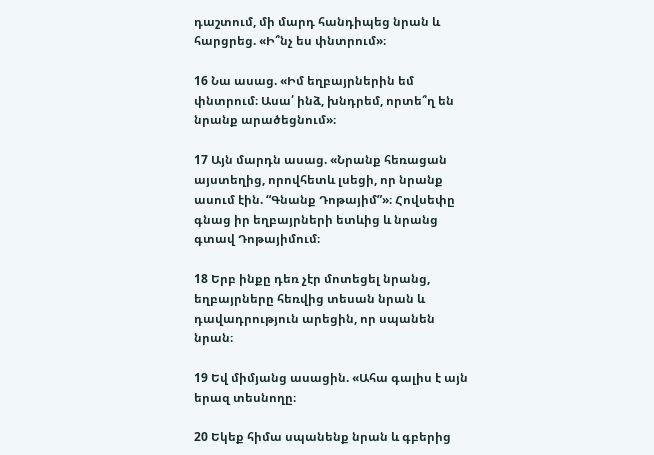դաշտում, մի մարդ հանդիպեց նրան և հարցրեց. «Ի՞նչ ես փնտրում»։

16 Նա ասաց. «Իմ եղբայրներին եմ փնտրում։ Ասա՛ ինձ, խնդրեմ, որտե՞ղ են նրանք արածեցնում»։

17 Այն մարդն ասաց. «Նրանք հեռացան այստեղից, որովհետև լսեցի, որ նրանք ասում էին. “Գնանք Դոթայիմ”»։ Հովսեփը գնաց իր եղբայրների ետևից և նրանց գտավ Դոթայիմում։

18 Երբ ինքը դեռ չէր մոտեցել նրանց, եղբայրները հեռվից տեսան նրան և դավադրություն արեցին, որ սպանեն նրան։

19 Եվ միմյանց ասացին. «Ահա գալիս է այն երազ տեսնողը։

20 Եկեք հիմա սպանենք նրան և գբերից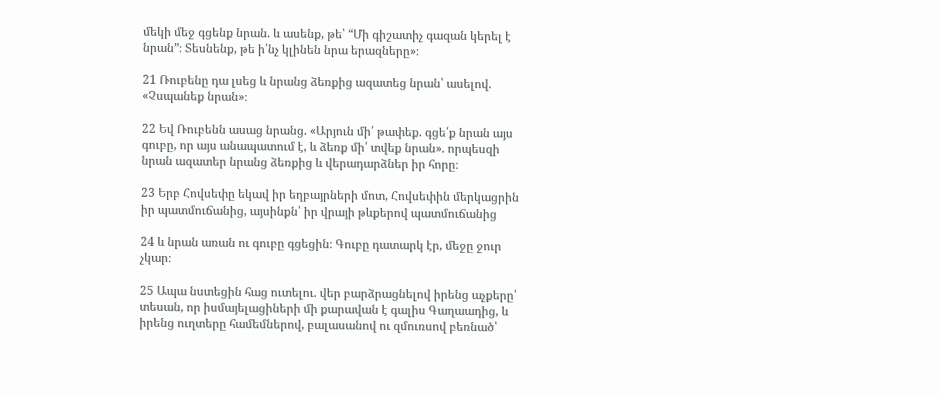մեկի մեջ գցենք նրան. և ասենք, թե՝ “Մի գիշատիչ գազան կերել է նրան”։ Տեսնենք, թե ի՛նչ կլինեն նրա երազները»։

21 Ռուբենը դա լսեց և նրանց ձեռքից ազատեց նրան՝ ասելով. «Չսպանեք նրան»։

22 Եվ Ռուբենն ասաց նրանց. «Արյուն մի՛ թափեք. գցե՛ք նրան այս գուբը, որ այս անապատում է, և ձեռք մի՛ տվեք նրան». որպեսզի նրան ազատեր նրանց ձեռքից և վերադարձներ իր հորը։

23 Երբ Հովսեփը եկավ իր եղբայրների մոտ, Հովսեփին մերկացրին իր պատմուճանից, այսինքն՝ իր վրայի թևքերով պատմուճանից

24 և նրան առան ու գուբը գցեցին։ Գուբը դատարկ էր, մեջը ջուր չկար։

25 Ապա նստեցին հաց ուտելու. վեր բարձրացնելով իրենց աչքերը՝ տեսան, որ իսմայելացիների մի քարավան է գալիս Գաղաադից, և իրենց ուղտերը համեմներով, բալասանով ու զմուռսով բեռնած՝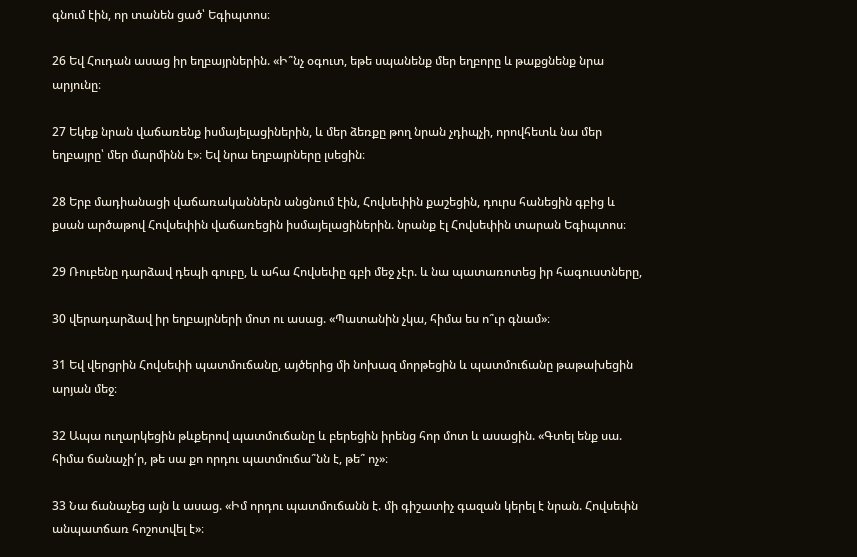գնում էին, որ տանեն ցած՝ Եգիպտոս։

26 Եվ Հուդան ասաց իր եղբայրներին. «Ի՞նչ օգուտ, եթե սպանենք մեր եղբորը և թաքցնենք նրա արյունը։

27 Եկեք նրան վաճառենք իսմայելացիներին, և մեր ձեռքը թող նրան չդիպչի, որովհետև նա մեր եղբայրը՝ մեր մարմինն է»։ Եվ նրա եղբայրները լսեցին։

28 Երբ մադիանացի վաճառականներն անցնում էին, Հովսեփին քաշեցին, դուրս հանեցին գբից և քսան արծաթով Հովսեփին վաճառեցին իսմայելացիներին. նրանք էլ Հովսեփին տարան Եգիպտոս։

29 Ռուբենը դարձավ դեպի գուբը, և ահա Հովսեփը գբի մեջ չէր. և նա պատառոտեց իր հագուստները,

30 վերադարձավ իր եղբայրների մոտ ու ասաց. «Պատանին չկա, հիմա ես ո՞ւր գնամ»։

31 Եվ վերցրին Հովսեփի պատմուճանը, այծերից մի նոխազ մորթեցին և պատմուճանը թաթախեցին արյան մեջ։

32 Ապա ուղարկեցին թևքերով պատմուճանը և բերեցին իրենց հոր մոտ և ասացին. «Գտել ենք սա. հիմա ճանաչի՛ր, թե սա քո որդու պատմուճա՞նն է, թե՞ ոչ»։

33 Նա ճանաչեց այն և ասաց. «Իմ որդու պատմուճանն է. մի գիշատիչ գազան կերել է նրան. Հովսեփն անպատճառ հոշոտվել է»։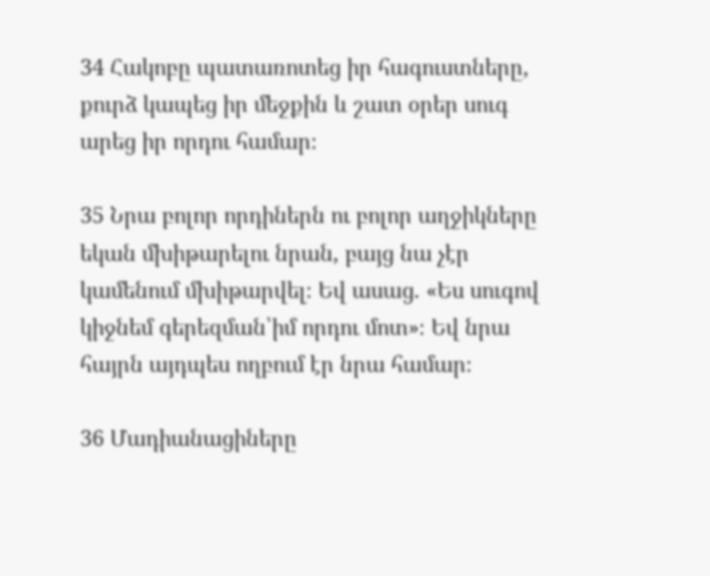34 Հակոբը պատառոտեց իր հագուստները, քուրձ կապեց իր մեջքին և շատ օրեր սուգ արեց իր որդու համար։

35 Նրա բոլոր որդիներն ու բոլոր աղջիկները եկան մխիթարելու նրան, բայց նա չէր կամենում մխիթարվել։ Եվ ասաց. «Ես սուգով կիջնեմ գերեզման՝իմ որդու մոտ»։ Եվ նրա հայրն այդպես ողբում էր նրա համար։

36 Մադիանացիները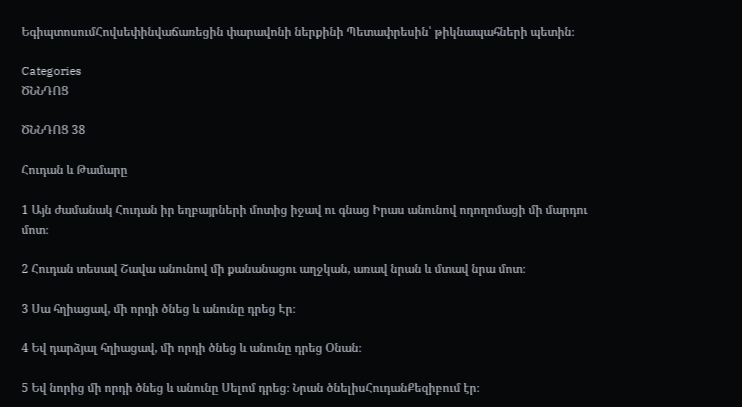ԵգիպտոսումՀովսեփինվաճառեցին փարավոնի ներքինի Պետափրեսին՝ թիկնապահների պետին։

Categories
ԾՆՆԴՈՑ

ԾՆՆԴՈՑ 38

Հուդան և Թամարը

1 Այն ժամանակ Հուդան իր եղբայրների մոտից իջավ ու գնաց Իրաս անունով ոդողոմացի մի մարդու մոտ։

2 Հուդան տեսավ Շավա անունով մի քանանացու աղջկան, առավ նրան և մտավ նրա մոտ։

3 Սա հղիացավ, մի որդի ծնեց և անունը դրեց Էր։

4 Եվ դարձյալ հղիացավ, մի որդի ծնեց և անունը դրեց Օնան։

5 Եվ նորից մի որդի ծնեց և անունը Սելոմ դրեց։ Նրան ծնելիսՀուդանՔեզիբում էր։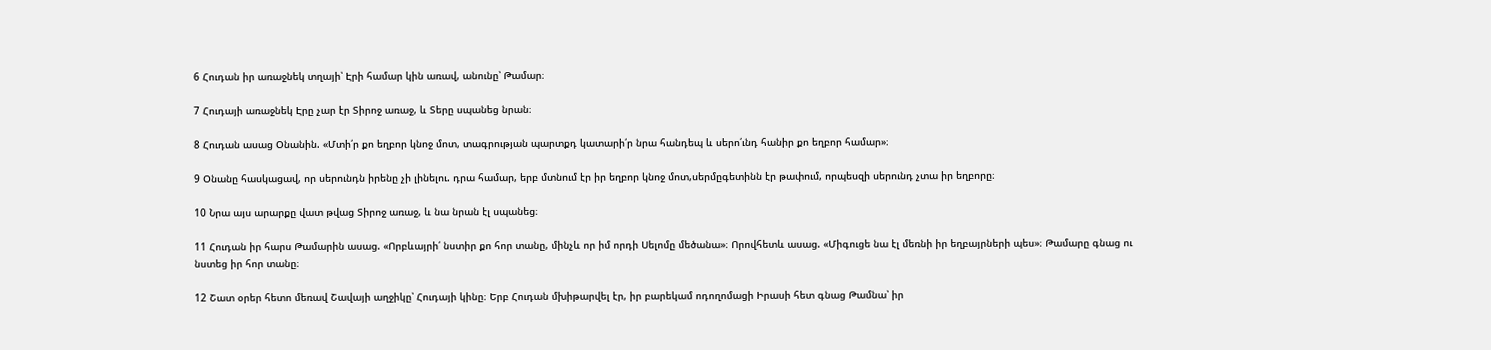6 Հուդան իր առաջնեկ տղայի՝ Էրի համար կին առավ, անունը՝ Թամար։

7 Հուդայի առաջնեկ Էրը չար էր Տիրոջ առաջ, և Տերը սպանեց նրան։

8 Հուդան ասաց Օնանին. «Մտի՛ր քո եղբոր կնոջ մոտ, տագրության պարտքդ կատարի՛ր նրա հանդեպ և սերո՛ւնդ հանիր քո եղբոր համար»։

9 Օնանը հասկացավ, որ սերունդն իրենը չի լինելու. դրա համար, երբ մտնում էր իր եղբոր կնոջ մոտ,սերմըգետինն էր թափում, որպեսզի սերունդ չտա իր եղբորը։

10 Նրա այս արարքը վատ թվաց Տիրոջ առաջ, և նա նրան էլ սպանեց։

11 Հուդան իր հարս Թամարին ասաց. «Որբևայրի՛ նստիր քո հոր տանը, մինչև որ իմ որդի Սելոմը մեծանա»։ Որովհետև ասաց. «Միգուցե նա էլ մեռնի իր եղբայրների պես»։ Թամարը գնաց ու նստեց իր հոր տանը։

12 Շատ օրեր հետո մեռավ Շավայի աղջիկը՝ Հուդայի կինը։ Երբ Հուդան մխիթարվել էր, իր բարեկամ ոդողոմացի Իրասի հետ գնաց Թամնա՝ իր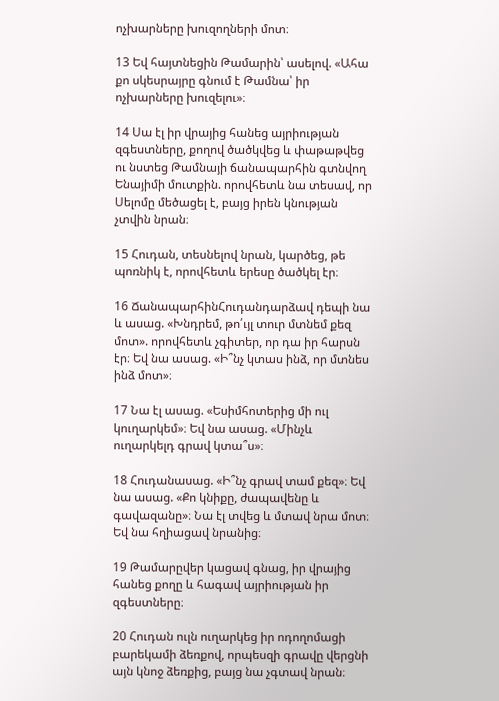ոչխարները խուզողների մոտ։

13 Եվ հայտնեցին Թամարին՝ ասելով. «Ահա քո սկեսրայրը գնում է Թամնա՝ իր ոչխարները խուզելու»։

14 Սա էլ իր վրայից հանեց այրիության զգեստները, քողով ծածկվեց և փաթաթվեց ու նստեց Թամնայի ճանապարհին գտնվող Ենայիմի մուտքին. որովհետև նա տեսավ, որ Սելոմը մեծացել է, բայց իրեն կնության չտվին նրան։

15 Հուդան, տեսնելով նրան, կարծեց, թե պոռնիկ է, որովհետև երեսը ծածկել էր։

16 ՃանապարհինՀուդանդարձավ դեպի նա և ասաց. «Խնդրեմ, թո՛ւյլ տուր մտնեմ քեզ մոտ». որովհետև չգիտեր, որ դա իր հարսն էր։ Եվ նա ասաց. «Ի՞նչ կտաս ինձ, որ մտնես ինձ մոտ»։

17 Նա էլ ասաց. «Եսիմհոտերից մի ուլ կուղարկեմ»։ Եվ նա ասաց. «Մինչև ուղարկելդ գրավ կտա՞ս»։

18 Հուդանասաց. «Ի՞նչ գրավ տամ քեզ»։ Եվ նա ասաց. «Քո կնիքը, ժապավենը և գավազանը»։ Նա էլ տվեց և մտավ նրա մոտ։ Եվ նա հղիացավ նրանից։

19 Թամարըվեր կացավ գնաց, իր վրայից հանեց քողը և հագավ այրիության իր զգեստները։

20 Հուդան ուլն ուղարկեց իր ոդողոմացի բարեկամի ձեռքով, որպեսզի գրավը վերցնի այն կնոջ ձեռքից, բայց նա չգտավ նրան։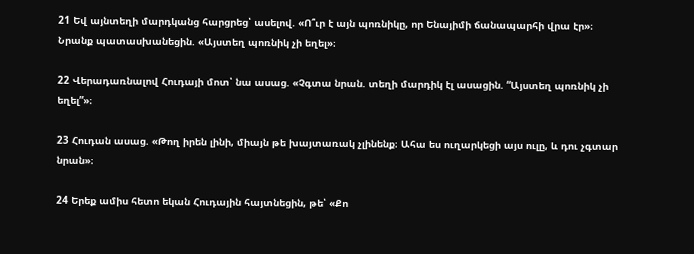21 Եվ այնտեղի մարդկանց հարցրեց՝ ասելով. «Ո՞ւր է այն պոռնիկը, որ Ենայիմի ճանապարհի վրա էր»։ Նրանք պատասխանեցին. «Այստեղ պոռնիկ չի եղել»։

22 Վերադառնալով Հուդայի մոտ՝ նա ասաց. «Չգտա նրան. տեղի մարդիկ էլ ասացին. “Այստեղ պոռնիկ չի եղել”»։

23 Հուդան ասաց. «Թող իրեն լինի, միայն թե խայտառակ չլինենք։ Ահա ես ուղարկեցի այս ուլը, և դու չգտար նրան»։

24 Երեք ամիս հետո եկան Հուդային հայտնեցին, թե՝ «Քո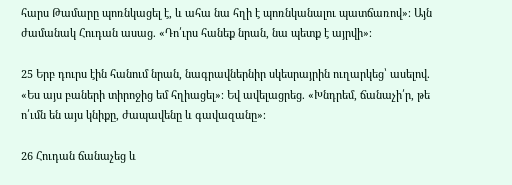հարս Թամարը պոռնկացել է, և ահա նա հղի է պոռնկանալու պատճառով»։ Այն ժամանակ Հուդան ասաց. «Դո՛ւրս հանեք նրան, նա պետք է այրվի»։

25 Երբ դուրս էին հանում նրան, նագրավներնիր սկեսրայրին ուղարկեց՝ ասելով. «Ես այս բաների տիրոջից եմ հղիացել»։ Եվ ավելացրեց. «Խնդրեմ, ճանաչի՛ր, թե ո՛ւմն են այս կնիքը, ժապավենը և գավազանը»։

26 Հուդան ճանաչեց և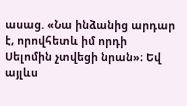ասաց. «Նա ինձանից արդար է, որովհետև իմ որդի Սելոմին չտվեցի նրան»։ Եվ այլևս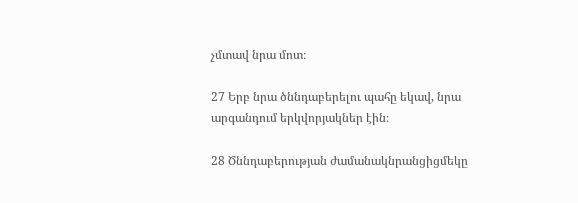չմտավ նրա մոտ։

27 Երբ նրա ծննդաբերելու պահը եկավ, նրա արգանդում երկվորյակներ էին։

28 Ծննդաբերության ժամանակնրանցիցմեկը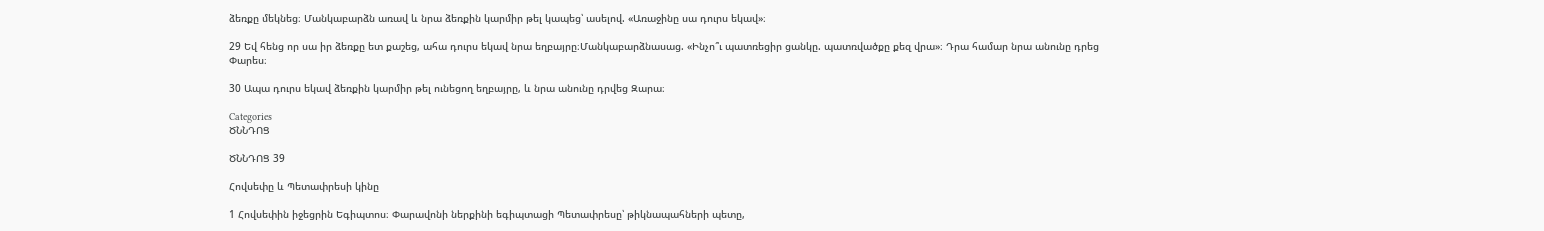ձեռքը մեկնեց։ Մանկաբարձն առավ և նրա ձեռքին կարմիր թել կապեց՝ ասելով. «Առաջինը սա դուրս եկավ»։

29 Եվ հենց որ սա իր ձեռքը ետ քաշեց, ահա դուրս եկավ նրա եղբայրը։Մանկաբարձնասաց. «Ինչո՞ւ պատռեցիր ցանկը. պատռվածքը քեզ վրա»։ Դրա համար նրա անունը դրեց Փարես։

30 Ապա դուրս եկավ ձեռքին կարմիր թել ունեցող եղբայրը, և նրա անունը դրվեց Զարա։

Categories
ԾՆՆԴՈՑ

ԾՆՆԴՈՑ 39

Հովսեփը և Պետափրեսի կինը

1 Հովսեփին իջեցրին Եգիպտոս։ Փարավոնի ներքինի եգիպտացի Պետափրեսը՝ թիկնապահների պետը,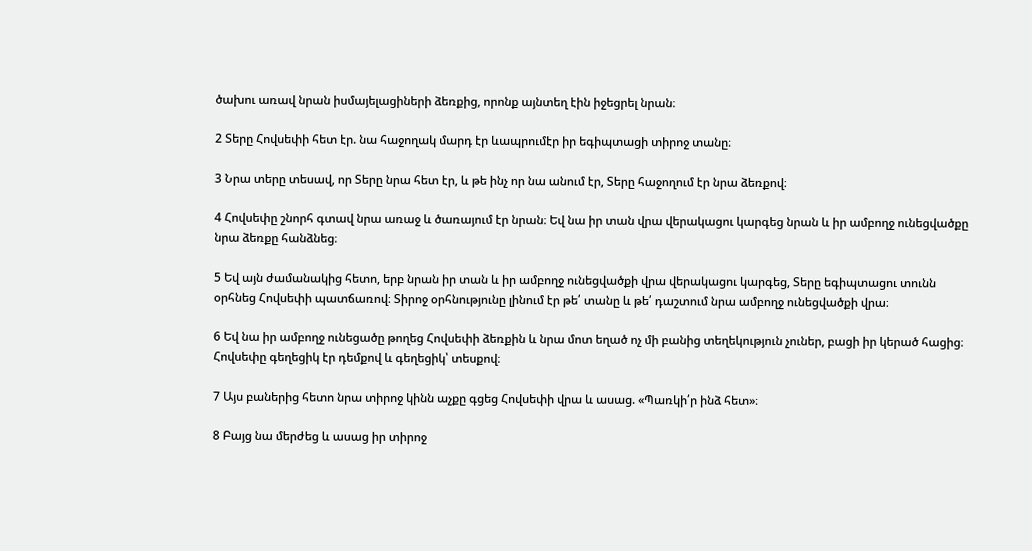ծախու առավ նրան իսմայելացիների ձեռքից, որոնք այնտեղ էին իջեցրել նրան։

2 Տերը Հովսեփի հետ էր. նա հաջողակ մարդ էր ևապրումէր իր եգիպտացի տիրոջ տանը։

3 Նրա տերը տեսավ, որ Տերը նրա հետ էր, և թե ինչ որ նա անում էր, Տերը հաջողում էր նրա ձեռքով։

4 Հովսեփը շնորհ գտավ նրա առաջ և ծառայում էր նրան։ Եվ նա իր տան վրա վերակացու կարգեց նրան և իր ամբողջ ունեցվածքը նրա ձեռքը հանձնեց։

5 Եվ այն ժամանակից հետո, երբ նրան իր տան և իր ամբողջ ունեցվածքի վրա վերակացու կարգեց, Տերը եգիպտացու տունն օրհնեց Հովսեփի պատճառով։ Տիրոջ օրհնությունը լինում էր թե՛ տանը և թե՛ դաշտում նրա ամբողջ ունեցվածքի վրա։

6 Եվ նա իր ամբողջ ունեցածը թողեց Հովսեփի ձեռքին և նրա մոտ եղած ոչ մի բանից տեղեկություն չուներ, բացի իր կերած հացից։ Հովսեփը գեղեցիկ էր դեմքով և գեղեցիկ՝ տեսքով։

7 Այս բաներից հետո նրա տիրոջ կինն աչքը գցեց Հովսեփի վրա և ասաց. «Պառկի՛ր ինձ հետ»։

8 Բայց նա մերժեց և ասաց իր տիրոջ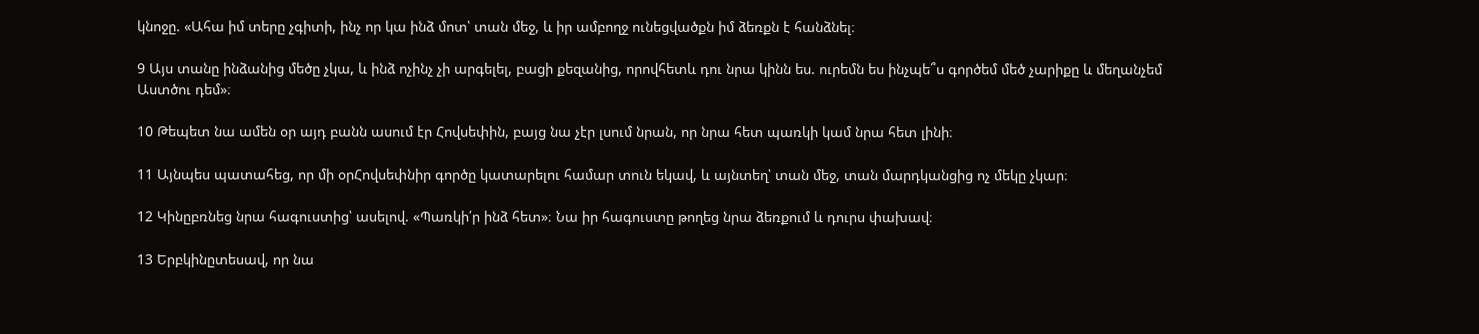կնոջը. «Ահա իմ տերը չգիտի, ինչ որ կա ինձ մոտ՝ տան մեջ, և իր ամբողջ ունեցվածքն իմ ձեռքն է հանձնել։

9 Այս տանը ինձանից մեծը չկա, և ինձ ոչինչ չի արգելել, բացի քեզանից, որովհետև դու նրա կինն ես. ուրեմն ես ինչպե՞ս գործեմ մեծ չարիքը և մեղանչեմ Աստծու դեմ»։

10 Թեպետ նա ամեն օր այդ բանն ասում էր Հովսեփին, բայց նա չէր լսում նրան, որ նրա հետ պառկի կամ նրա հետ լինի։

11 Այնպես պատահեց, որ մի օրՀովսեփնիր գործը կատարելու համար տուն եկավ, և այնտեղ՝ տան մեջ, տան մարդկանցից ոչ մեկը չկար։

12 Կինըբռնեց նրա հագուստից՝ ասելով. «Պառկի՛ր ինձ հետ»։ Նա իր հագուստը թողեց նրա ձեռքում և դուրս փախավ։

13 Երբկինըտեսավ, որ նա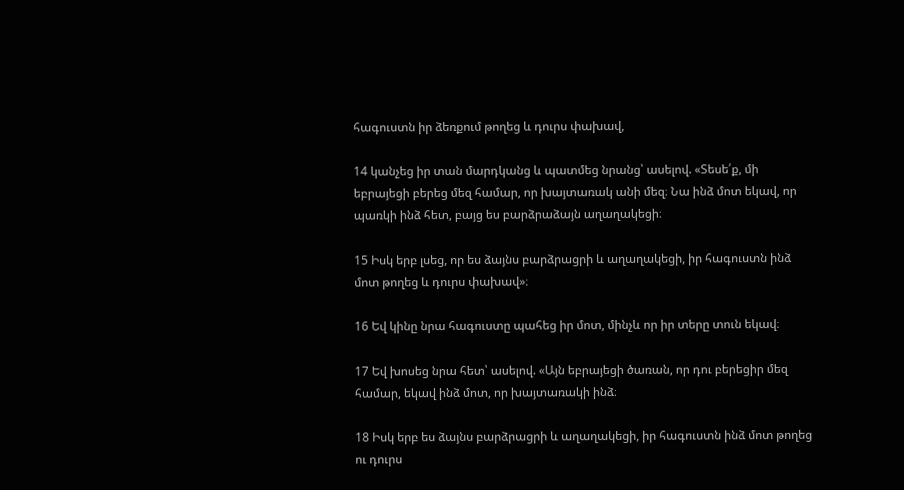հագուստն իր ձեռքում թողեց և դուրս փախավ,

14 կանչեց իր տան մարդկանց և պատմեց նրանց՝ ասելով. «Տեսե՛ք, մի եբրայեցի բերեց մեզ համար, որ խայտառակ անի մեզ։ Նա ինձ մոտ եկավ, որ պառկի ինձ հետ, բայց ես բարձրաձայն աղաղակեցի։

15 Իսկ երբ լսեց, որ ես ձայնս բարձրացրի և աղաղակեցի, իր հագուստն ինձ մոտ թողեց և դուրս փախավ»։

16 Եվ կինը նրա հագուստը պահեց իր մոտ, մինչև որ իր տերը տուն եկավ։

17 Եվ խոսեց նրա հետ՝ ասելով. «Այն եբրայեցի ծառան, որ դու բերեցիր մեզ համար, եկավ ինձ մոտ, որ խայտառակի ինձ։

18 Իսկ երբ ես ձայնս բարձրացրի և աղաղակեցի, իր հագուստն ինձ մոտ թողեց ու դուրս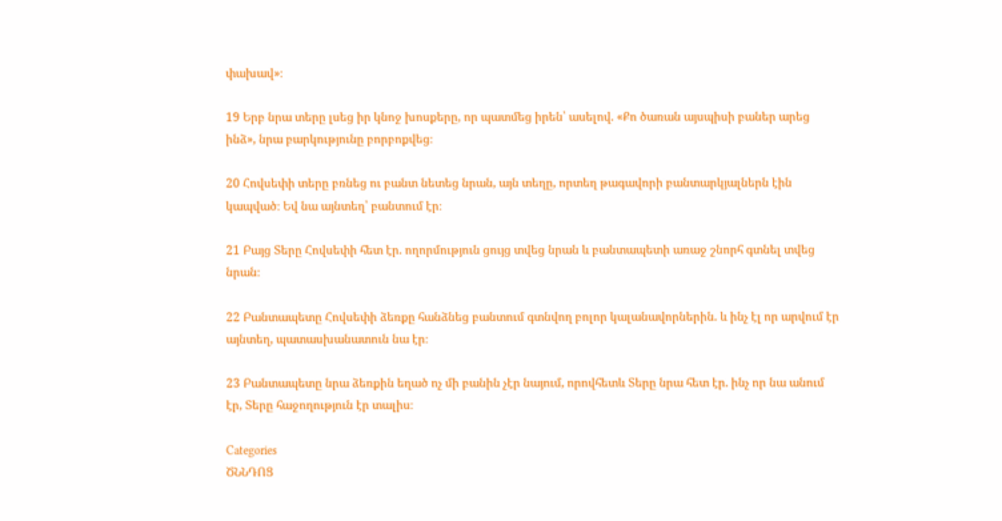փախավ»։

19 Երբ նրա տերը լսեց իր կնոջ խոսքերը, որ պատմեց իրեն՝ ասելով. «Քո ծառան այսպիսի բաներ արեց ինձ», նրա բարկությունը բորբոքվեց։

20 Հովսեփի տերը բռնեց ու բանտ նետեց նրան, այն տեղը, որտեղ թագավորի բանտարկյալներն էին կապված։ Եվ նա այնտեղ՝ բանտում էր։

21 Բայց Տերը Հովսեփի հետ էր. ողորմություն ցույց տվեց նրան և բանտապետի առաջ շնորհ գտնել տվեց նրան։

22 Բանտապետը Հովսեփի ձեռքը հանձնեց բանտում գտնվող բոլոր կալանավորներին. և ինչ էլ որ արվում էր այնտեղ, պատասխանատուն նա էր։

23 Բանտապետը նրա ձեռքին եղած ոչ մի բանին չէր նայում, որովհետև Տերը նրա հետ էր. ինչ որ նա անում էր, Տերը հաջողություն էր տալիս։

Categories
ԾՆՆԴՈՑ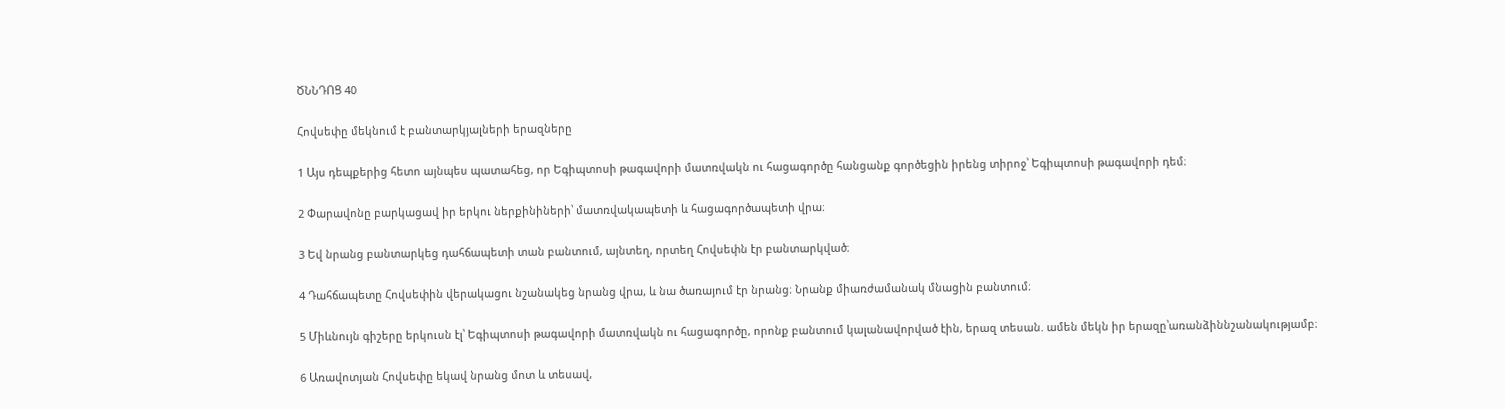ԾՆՆԴՈՑ 40

Հովսեփը մեկնում է բանտարկյալների երազները

1 Այս դեպքերից հետո այնպես պատահեց, որ Եգիպտոսի թագավորի մատռվակն ու հացագործը հանցանք գործեցին իրենց տիրոջ՝ Եգիպտոսի թագավորի դեմ։

2 Փարավոնը բարկացավ իր երկու ներքինիների՝ մատռվակապետի և հացագործապետի վրա։

3 Եվ նրանց բանտարկեց դահճապետի տան բանտում, այնտեղ, որտեղ Հովսեփն էր բանտարկված։

4 Դահճապետը Հովսեփին վերակացու նշանակեց նրանց վրա, և նա ծառայում էր նրանց։ Նրանք միառժամանակ մնացին բանտում։

5 Միևնույն գիշերը երկուսն էլ՝ Եգիպտոսի թագավորի մատռվակն ու հացագործը, որոնք բանտում կալանավորված էին, երազ տեսան. ամեն մեկն իր երազը՝առանձիննշանակությամբ։

6 Առավոտյան Հովսեփը եկավ նրանց մոտ և տեսավ,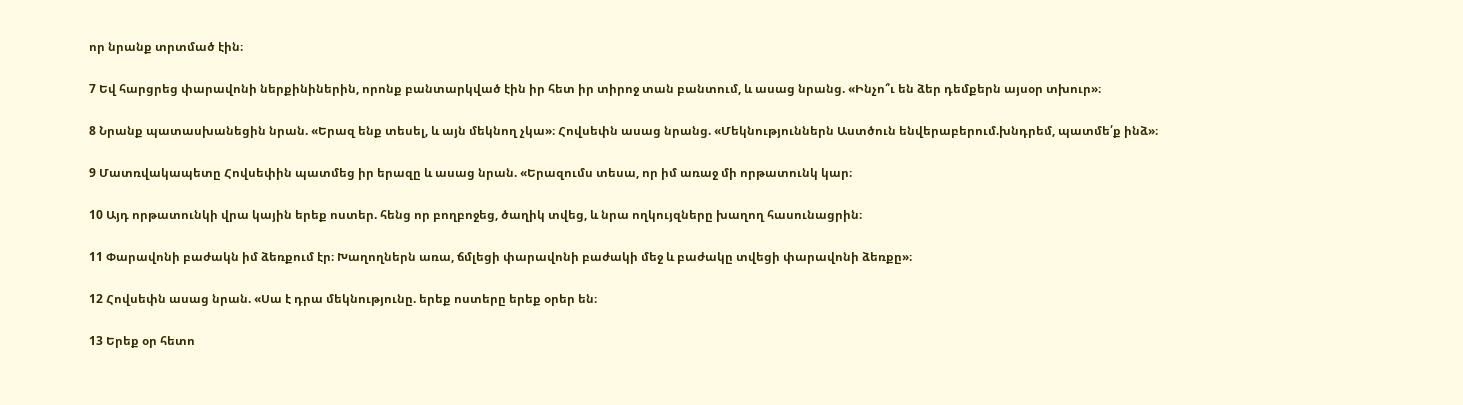որ նրանք տրտմած էին։

7 Եվ հարցրեց փարավոնի ներքինիներին, որոնք բանտարկված էին իր հետ իր տիրոջ տան բանտում, և ասաց նրանց. «Ինչո՞ւ են ձեր դեմքերն այսօր տխուր»։

8 Նրանք պատասխանեցին նրան. «Երազ ենք տեսել, և այն մեկնող չկա»։ Հովսեփն ասաց նրանց. «Մեկնություններն Աստծուն ենվերաբերում.խնդրեմ, պատմե՛ք ինձ»։

9 Մատռվակապետը Հովսեփին պատմեց իր երազը և ասաց նրան. «Երազումս տեսա, որ իմ առաջ մի որթատունկ կար։

10 Այդ որթատունկի վրա կային երեք ոստեր. հենց որ բողբոջեց, ծաղիկ տվեց, և նրա ողկույզները խաղող հասունացրին։

11 Փարավոնի բաժակն իմ ձեռքում էր։ Խաղողներն առա, ճմլեցի փարավոնի բաժակի մեջ և բաժակը տվեցի փարավոնի ձեռքը»։

12 Հովսեփն ասաց նրան. «Սա է դրա մեկնությունը. երեք ոստերը երեք օրեր են։

13 Երեք օր հետո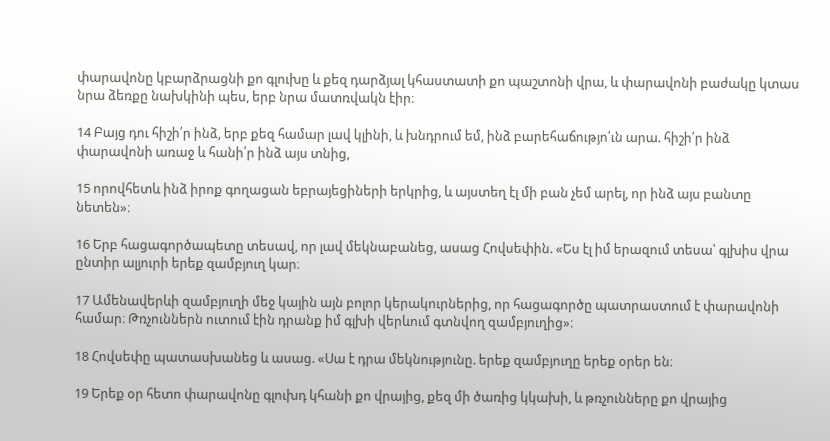փարավոնը կբարձրացնի քո գլուխը և քեզ դարձյալ կհաստատի քո պաշտոնի վրա, և փարավոնի բաժակը կտաս նրա ձեռքը նախկինի պես, երբ նրա մատռվակն էիր։

14 Բայց դու հիշի՛ր ինձ, երբ քեզ համար լավ կլինի, և խնդրում եմ, ինձ բարեհաճությո՛ւն արա. հիշի՛ր ինձ փարավոնի առաջ և հանի՛ր ինձ այս տնից,

15 որովհետև ինձ իրոք գողացան եբրայեցիների երկրից, և այստեղ էլ մի բան չեմ արել, որ ինձ այս բանտը նետեն»։

16 Երբ հացագործապետը տեսավ, որ լավ մեկնաբանեց, ասաց Հովսեփին. «Ես էլ իմ երազում տեսա՝ գլխիս վրա ընտիր ալյուրի երեք զամբյուղ կար։

17 Ամենավերևի զամբյուղի մեջ կային այն բոլոր կերակուրներից, որ հացագործը պատրաստում է փարավոնի համար։ Թռչուններն ուտում էին դրանք իմ գլխի վերևում գտնվող զամբյուղից»։

18 Հովսեփը պատասխանեց և ասաց. «Սա է դրա մեկնությունը. երեք զամբյուղը երեք օրեր են։

19 Երեք օր հետո փարավոնը գլուխդ կհանի քո վրայից, քեզ մի ծառից կկախի, և թռչունները քո վրայից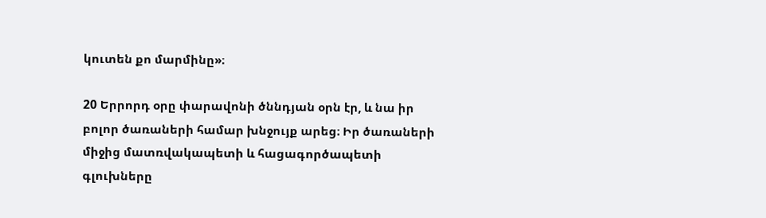կուտեն քո մարմինը»։

20 Երրորդ օրը փարավոնի ծննդյան օրն էր, և նա իր բոլոր ծառաների համար խնջույք արեց։ Իր ծառաների միջից մատռվակապետի և հացագործապետի գլուխները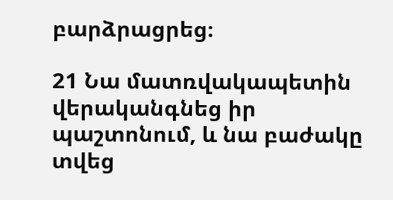բարձրացրեց։

21 Նա մատռվակապետին վերականգնեց իր պաշտոնում, և նա բաժակը տվեց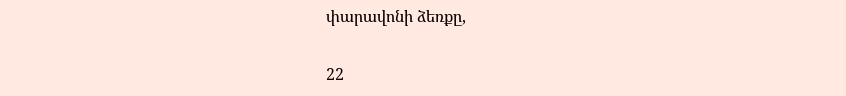փարավոնի ձեռքը,

22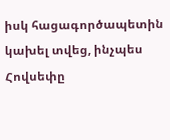իսկ հացագործապետին կախել տվեց, ինչպես Հովսեփը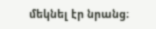մեկնել էր նրանց։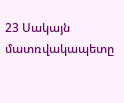23 Սակայն մատռվակապետը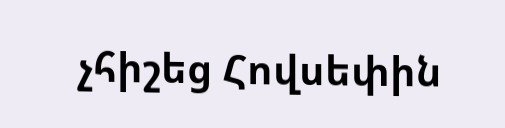չհիշեց Հովսեփին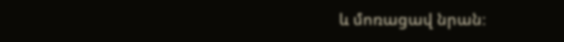և մոռացավ նրան։